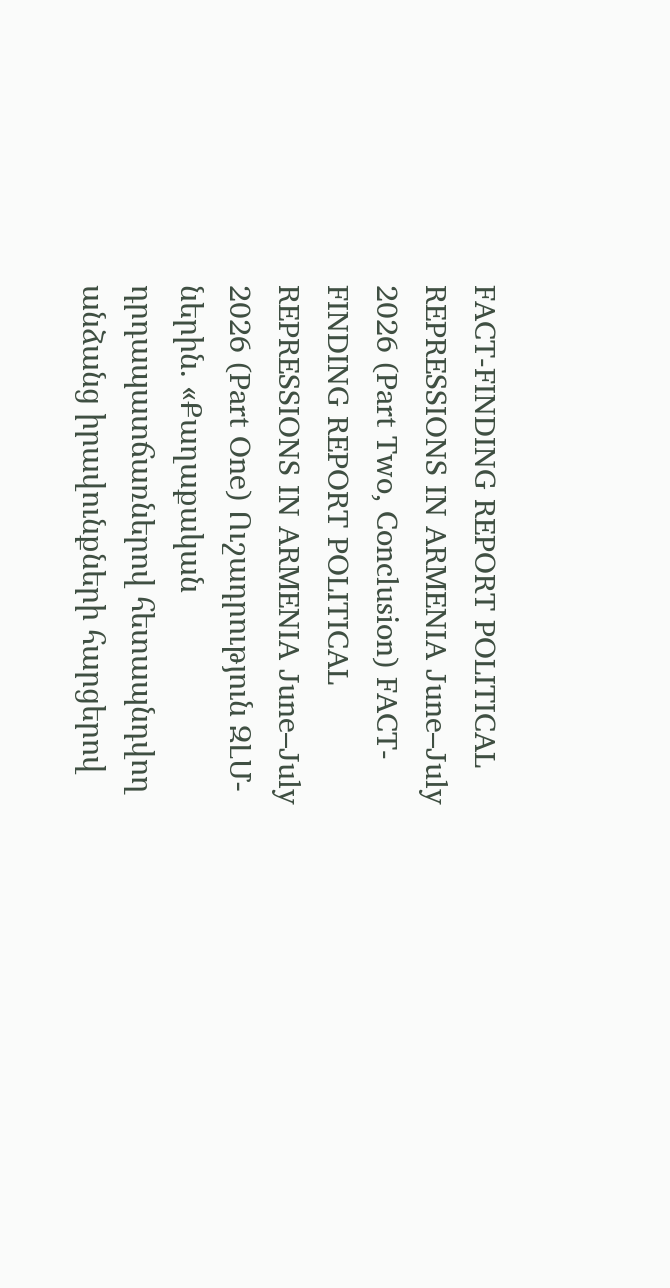FACT-FINDING REPORT POLITICAL REPRESSIONS IN ARMENIA June–July 2026 (Part Two, Conclusion) FACT-FINDING REPORT POLITICAL REPRESSIONS IN ARMENIA June–July 2026 (Part One) Ուշադրություն ԶԼՄ-ներին. «Քաղաքական դրդապատճառներով հետապնդվող անձանց իրավունքների հարցերով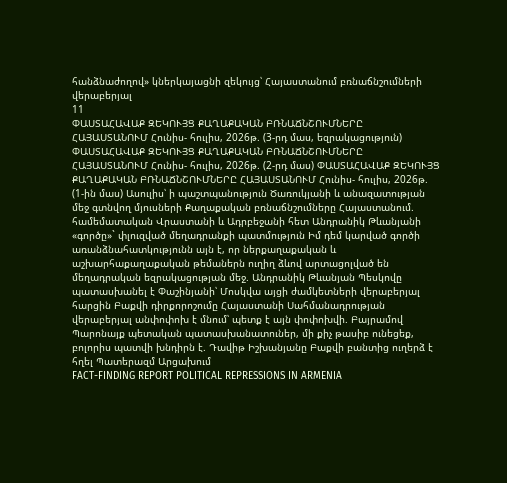հանձնաժողով» կներկայացնի զեկույց՝ Հայաստանում բռնաճնշումների վերաբերյալ
11
ՓԱՍՏԱՀԱՎԱՔ ԶԵԿՈՒՅՑ ՔԱՂԱՔԱԿԱՆ ԲՌՆԱՃՆՇՈՒՄՆԵՐԸ ՀԱՅԱՍՏԱՆՈՒՄ Հունիս- հուլիս, 2026թ. (3-րդ մաս, եզրակացություն) ՓԱՍՏԱՀԱՎԱՔ ԶԵԿՈՒՅՑ ՔԱՂԱՔԱԿԱՆ ԲՌՆԱՃՆՇՈՒՄՆԵՐԸ ՀԱՅԱՍՏԱՆՈՒՄ Հունիս- հուլիս, 2026թ. (2-րդ մաս) ՓԱՍՏԱՀԱՎԱՔ ԶԵԿՈՒՅՑ ՔԱՂԱՔԱԿԱՆ ԲՌՆԱՃՆՇՈՒՄՆԵՐԸ ՀԱՅԱՍՏԱՆՈՒՄ Հունիս- հուլիս, 2026թ. (1-ին մաս) Ասուլիս՝ ի պաշտպանություն Ծառուկյանի և անազատության մեջ գտնվող մյուսների Քաղաքական բռնաճնշումները Հայաստանում. համեմատական Վրաստանի և Ադրբեջանի հետ Անդրանիկ Թևանյանի «գործը»` փլուզված մեղադրանքի պատմություն Իմ դեմ կարված գործի առանձնահատկությունն այն է, որ ներքաղաքական և աշխարհաքաղաքական թեմաներն ուղիղ ձևով արտացոլված են մեղադրական եզրակացության մեջ. Անդրանիկ Թևանյան Պեսկովը պատասխանել է Փաշինյանի՝ Մոսկվա այցի ժամկետների վերաբերյալ հարցին Բաքվի դիրքորոշումը Հայաստանի Սահմանադրության վերաբերյալ անփոփոխ է մնում՝ պետք է այն փոփոխվի. Բայրամով Պարոնայք պետական պատասխանատուներ, մի քիչ թասիբ ունեցեք, բոլորիս պատվի խնդիրն է. Դավիթ Իշխանյանը Բաքվի բանտից ուղերձ է հղել Պատերազմ Արցախում
FACT-FINDING REPORT POLITICAL REPRESSIONS IN ARMENIA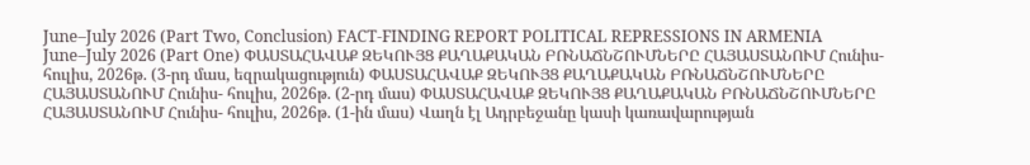June–July 2026 (Part Two, Conclusion) FACT-FINDING REPORT POLITICAL REPRESSIONS IN ARMENIA June–July 2026 (Part One) ՓԱՍՏԱՀԱՎԱՔ ԶԵԿՈՒՅՑ ՔԱՂԱՔԱԿԱՆ ԲՌՆԱՃՆՇՈՒՄՆԵՐԸ ՀԱՅԱՍՏԱՆՈՒՄ Հունիս- հուլիս, 2026թ. (3-րդ մաս, եզրակացություն) ՓԱՍՏԱՀԱՎԱՔ ԶԵԿՈՒՅՑ ՔԱՂԱՔԱԿԱՆ ԲՌՆԱՃՆՇՈՒՄՆԵՐԸ ՀԱՅԱՍՏԱՆՈՒՄ Հունիս- հուլիս, 2026թ. (2-րդ մաս) ՓԱՍՏԱՀԱՎԱՔ ԶԵԿՈՒՅՑ ՔԱՂԱՔԱԿԱՆ ԲՌՆԱՃՆՇՈՒՄՆԵՐԸ ՀԱՅԱՍՏԱՆՈՒՄ Հունիս- հուլիս, 2026թ. (1-ին մաս) Վաղն էլ Ադրբեջանը կասի կառավարության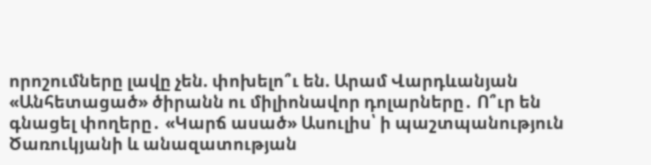որոշումները լավը չեն. փոխելո՞ւ են. Արամ Վարդևանյան «Անհետացած» ծիրանն ու միլիոնավոր դոլարները․ Ո՞ւր են գնացել փողերը․ «Կարճ ասած» Ասուլիս՝ ի պաշտպանություն Ծառուկյանի և անազատության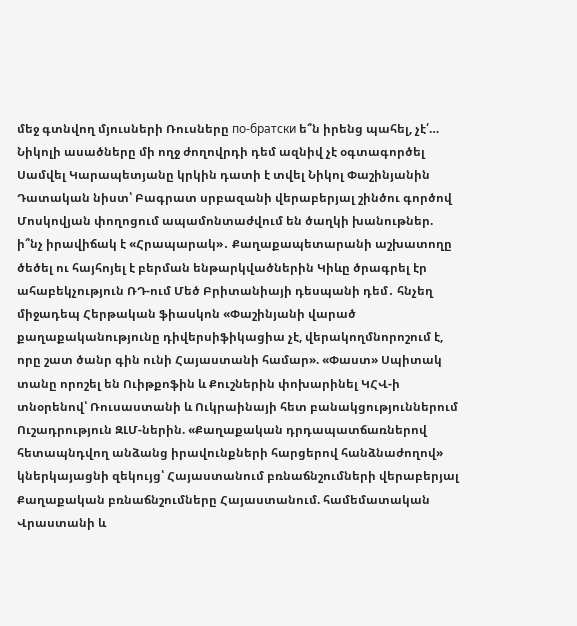մեջ գտնվող մյուսների Ռուսները по-братски ե՞ն իրենց պահել, չէ՛… Նիկոլի ասածները մի ողջ ժողովրդի դեմ ազնիվ չէ օգտագործել Սամվել Կարապետյանը կրկին դատի է տվել Նիկոլ Փաշինյանին Դատական նիստ՝ Բագրատ սրբազանի վերաբերյալ շինծու գործով Մոսկովյան փողոցում ապամոնտաժվում են ծաղկի խանութներ. ի՞նչ իրավիճակ է «Հրապարակ»․ Քաղաքապետարանի աշխատողը ծեծել ու հայհոյել է բերման ենթարկվածներին Կիևը ծրագրել էր ահաբեկչություն ՌԴ-ում Մեծ Բրիտանիայի դեսպանի դեմ․ հնչեղ միջադեպ Հերթական ֆիասկոն «Փաշինյանի վարած քաղաքականությունը դիվերսիֆիկացիա չէ, վերակողմնորոշում է, որը շատ ծանր գին ունի Հայաստանի համար». «Փաստ» Սպիտակ տանը որոշել են Ուիթքոֆին և Քուշներին փոխարինել ԿՀՎ-ի տնօրենով՝ Ռուսաստանի և Ուկրաինայի հետ բանակցություններում Ուշադրություն ԶԼՄ-ներին. «Քաղաքական դրդապատճառներով հետապնդվող անձանց իրավունքների հարցերով հանձնաժողով» կներկայացնի զեկույց՝ Հայաստանում բռնաճնշումների վերաբերյալ Քաղաքական բռնաճնշումները Հայաստանում. համեմատական Վրաստանի և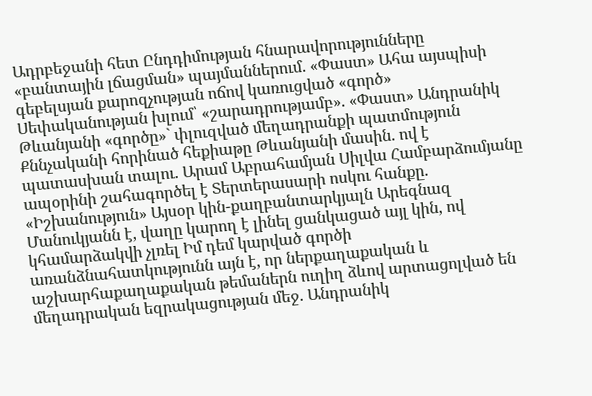Ադրբեջանի հետ Ընդդիմության հնարավորությունները «բանտային լճացման» պայմաններում. «Փաստ» Ահա այսպիսի գեբելսյան քարոզչության ոճով կառուցված «գործ» Սեփականության խլում՝ «շարադրությամբ». «Փաստ» Անդրանիկ Թևանյանի «գործը»` փլուզված մեղադրանքի պատմություն Քննչականի հորինած հեքիաթը Թևանյանի մասին. ով է պատասխան տալու. Արամ Աբրահամյան Սիլվա Համբարձումյանը ապօրինի շահագործել է Տերտերասարի ոսկու հանքը. «Իշխանություն» Այսօր կին-քաղբանտարկյալն Արեգնազ Մանուկյանն է, վաղը կարող է լինել ցանկացած այլ կին, ով կհամարձակվի չլռել Իմ դեմ կարված գործի առանձնահատկությունն այն է, որ ներքաղաքական և աշխարհաքաղաքական թեմաներն ուղիղ ձևով արտացոլված են մեղադրական եզրակացության մեջ. Անդրանիկ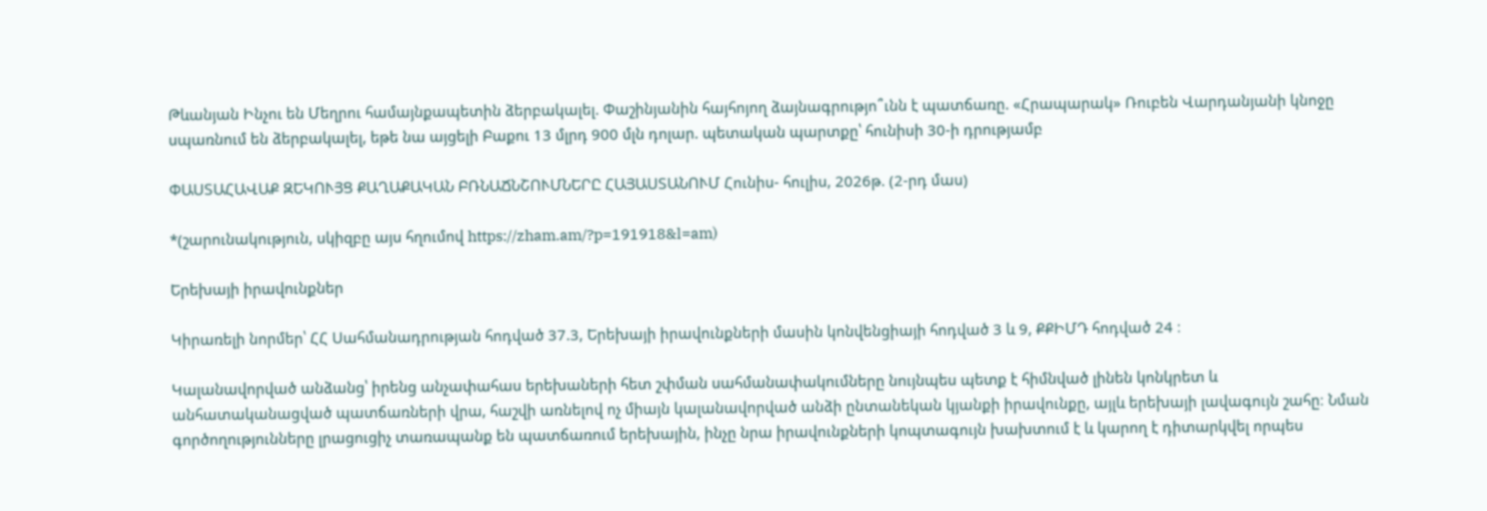Թևանյան Ինչու են Մեղրու համայնքապետին ձերբակալել. Փաշինյանին հայհոյող ձայնագրությո՞ւնն է պատճառը. «Հրապարակ» Ռուբեն Վարդանյանի կնոջը սպառնում են ձերբակալել, եթե նա այցելի Բաքու 13 մլրդ 900 մլն դոլար. պետական պարտքը՝ հունիսի 30-ի դրությամբ

ՓԱՍՏԱՀԱՎԱՔ ԶԵԿՈՒՅՑ ՔԱՂԱՔԱԿԱՆ ԲՌՆԱՃՆՇՈՒՄՆԵՐԸ ՀԱՅԱՍՏԱՆՈՒՄ Հունիս- հուլիս, 2026թ. (2-րդ մաս)

*(շարունակություն, սկիզբը այս հղումով https://zham.am/?p=191918&l=am)

Երեխայի իրավունքներ

Կիրառելի նորմեր՝ ՀՀ Սահմանադրության հոդված 37.3, Երեխայի իրավունքների մասին կոնվենցիայի հոդված 3 և 9, ՔՔԻՄԴ հոդված 24 ։

Կալանավորված անձանց՝ իրենց անչափահաս երեխաների հետ շփման սահմանափակումները նույնպես պետք է հիմնված լինեն կոնկրետ և անհատականացված պատճառների վրա, հաշվի առնելով ոչ միայն կալանավորված անձի ընտանեկան կյանքի իրավունքը, այլև երեխայի լավագույն շահը։ Նման գործողությունները լրացուցիչ տառապանք են պատճառում երեխային, ինչը նրա իրավունքների կոպտագույն խախտում է և կարող է դիտարկվել որպես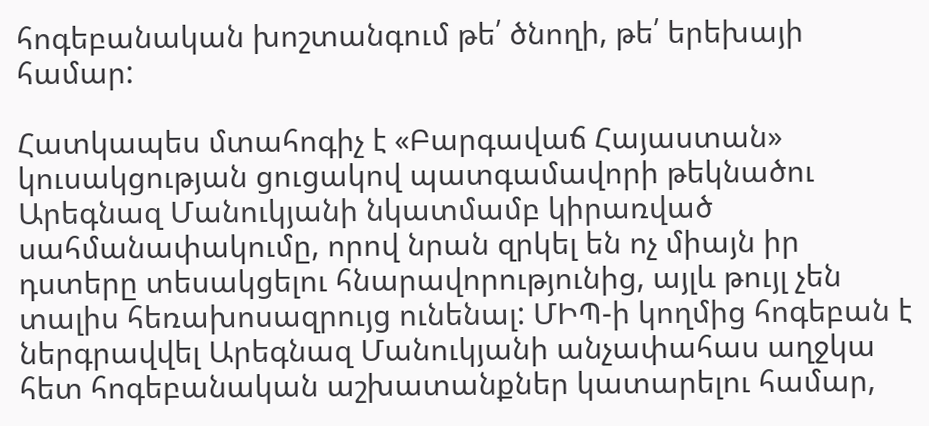հոգեբանական խոշտանգում թե՛ ծնողի, թե՛ երեխայի համար:

Հատկապես մտահոգիչ է «Բարգավաճ Հայաստան» կուսակցության ցուցակով պատգամավորի թեկնածու Արեգնազ Մանուկյանի նկատմամբ կիրառված սահմանափակումը, որով նրան զրկել են ոչ միայն իր դստերը տեսակցելու հնարավորությունից, այլև թույլ չեն տալիս հեռախոսազրույց ունենալ: ՄԻՊ-ի կողմից հոգեբան է ներգրավվել Արեգնազ Մանուկյանի անչափահաս աղջկա հետ հոգեբանական աշխատանքներ կատարելու համար,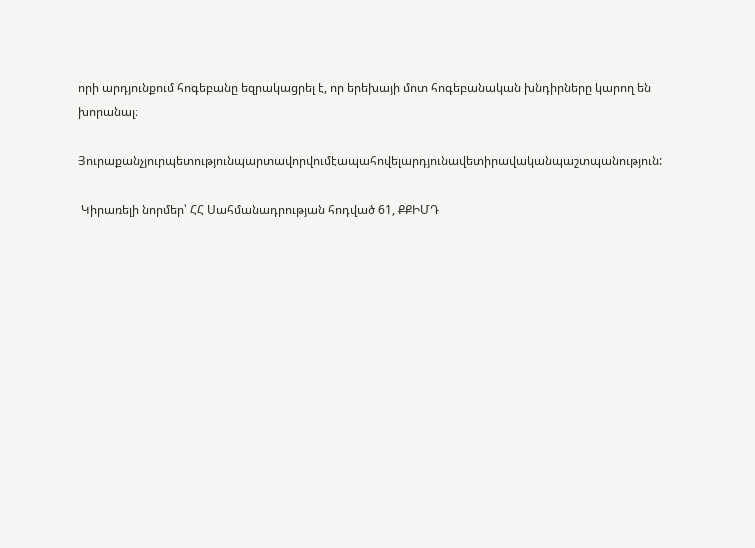որի արդյունքում հոգեբանը եզրակացրել է, որ երեխայի մոտ հոգեբանական խնդիրները կարող են խորանալ։

Յուրաքանչյուրպետությունպարտավորվումէապահովելարդյունավետիրավականպաշտպանություն:

 Կիրառելի նորմեր՝ ՀՀ Սահմանադրության հոդված 61, ՔՔԻՄԴ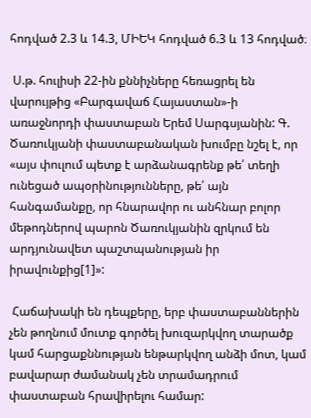հոդված 2.3 և 14.3, ՄԻԵԿ հոդված 6.3 և 13 հոդված։

 Ս.թ. հուլիսի 22-ին քննիչները հեռացրել են վարույթից «Բարգավաճ Հայաստան»-ի առաջնորդի փաստաբան Երեմ Սարգսյանին: Գ. Ծառուկյանի փաստաբանական խումբը նշել է, որ «այս փուլում պետք է արձանագրենք թե՛ տեղի ունեցած ապօրինությունները, թե՛ այն հանգամանքը, որ հնարավոր ու անհնար բոլոր մեթոդներով պարոն Ծառուկյանին զրկում են արդյունավետ պաշտպանության իր իրավունքից[1]»:

 Հաճախակի են դեպքերը, երբ փաստաբաններին չեն թողնում մուտք գործել խուզարկվող տարածք կամ հարցաքննության ենթարկվող անձի մոտ, կամ բավարար ժամանակ չեն տրամադրում փաստաբան հրավիրելու համար: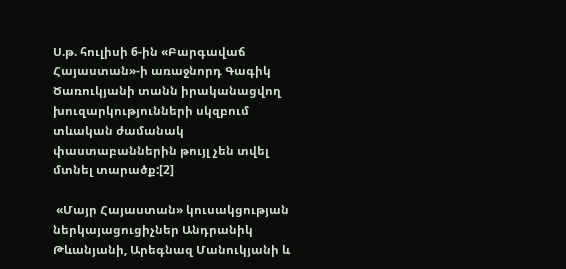Ս.թ. հուլիսի 6-ին «Բարգավաճ Հայաստան»-ի առաջնորդ Գագիկ Ծառուկյանի տանն իրականացվող խուզարկությունների սկզբում տևական ժամանակ փաստաբաններին թույլ չեն տվել մտնել տարածք:[2]

 «Մայր Հայաստան» կուսակցության ներկայացուցիչներ Անդրանիկ Թևանյանի, Արեգնազ Մանուկյանի և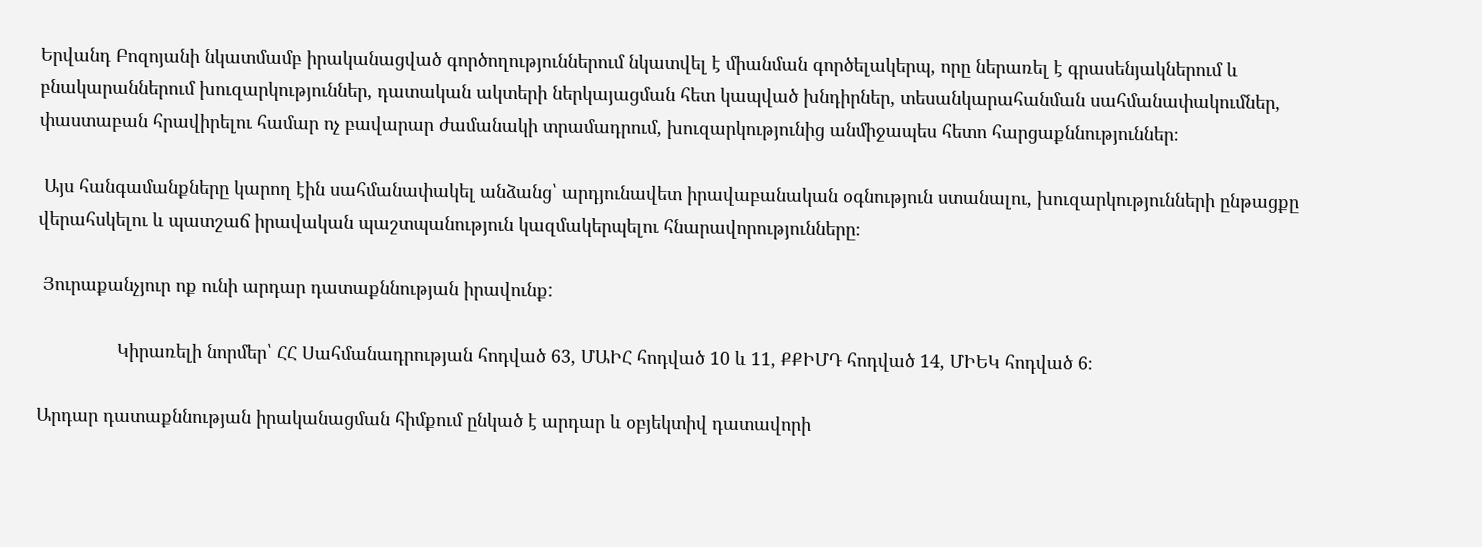Երվանդ Բոզոյանի նկատմամբ իրականացված գործողություններում նկատվել է միանման գործելակերպ, որը ներառել է գրասենյակներում և բնակարաններում խուզարկություններ, դատական ակտերի ներկայացման հետ կապված խնդիրներ, տեսանկարահանման սահմանափակումներ, փաստաբան հրավիրելու համար ոչ բավարար ժամանակի տրամադրում, խուզարկությունից անմիջապես հետո հարցաքննություններ։

 Այս հանգամանքները կարող էին սահմանափակել անձանց՝ արդյունավետ իրավաբանական օգնություն ստանալու, խուզարկությունների ընթացքը վերահսկելու և պատշաճ իրավական պաշտպանություն կազմակերպելու հնարավորությունները։

 Յուրաքանչյուր ոք ունի արդար դատաքննության իրավունք:

                Կիրառելի նորմեր՝ ՀՀ Սահմանադրության հոդված 63, ՄԱԻՀ հոդված 10 և 11, ՔՔԻՄԴ հոդված 14, ՄԻԵԿ հոդված 6։

Արդար դատաքննության իրականացման հիմքում ընկած է արդար և օբյեկտիվ դատավորի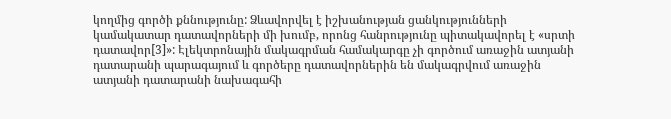կողմից գործի քննությունը: Ձևավորվել է իշխանության ցանկությունների կամակատար դատավորների մի խումբ, որոնց հանրությունը պիտակավորել է «սրտի դատավոր[3]»: Էլեկտրոնային մակագրման համակարգը չի գործում առաջին ատյանի դատարանի պարագայում և գործերը դատավորներին են մակագրվում առաջին ատյանի դատարանի նախագահի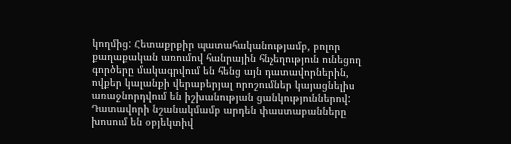կողմից: Հետաքրքիր պատահականությամբ, բոլոր քաղաքական առումով հանրային հնչեղություն ունեցող գործերը մակագրվում են հենց այն դատավորներին, ովքեր կալանքի վերաբերյալ որոշումներ կայացնելիս առաջնորդվում են իշխանության ցանկություններով: Դատավորի նշանակմամբ արդեն փաստաբանները խոսում են օբյեկտիվ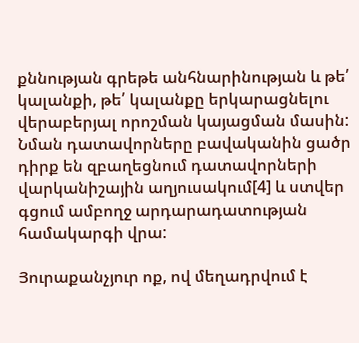քննության գրեթե անհնարինության և թե՛ կալանքի, թե՛ կալանքը երկարացնելու վերաբերյալ որոշման կայացման մասին: Նման դատավորները բավականին ցածր դիրք են զբաղեցնում դատավորների վարկանիշային աղյուսակում[4] և ստվեր գցում ամբողջ արդարադատության համակարգի վրա:

Յուրաքանչյուր ոք, ով մեղադրվում է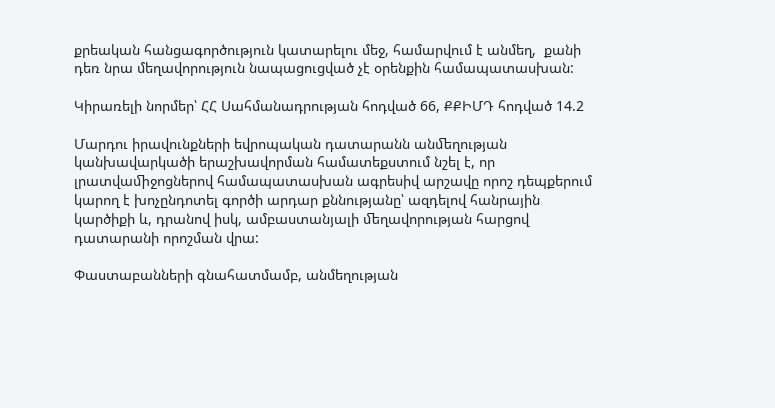քրեական հանցագործություն կատարելու մեջ, համարվում է անմեղ,  քանի դեռ նրա մեղավորություն նապացուցված չէ օրենքին համապատասխան:

Կիրառելի նորմեր՝ ՀՀ Սահմանադրության հոդված 66, ՔՔԻՄԴ հոդված 14.2

Մարդու իրավունքների եվրոպական դատարանն անﬔղության կանխավարկածի երաշխավորման համատեքստում նշել է, որ լրատվաﬕջոցներով համապատասխան ագրեսիվ արշավը որոշ դեպքերում կարող է խոչընդոտել գործի արդար քննությանը՝ ազդելով հանրային կարծիքի և, դրանով իսկ, ամբաստանյալի ﬔղավորության հարցով դատարանի որոշման վրա:

Փաստաբանների գնահատմամբ, անմեղության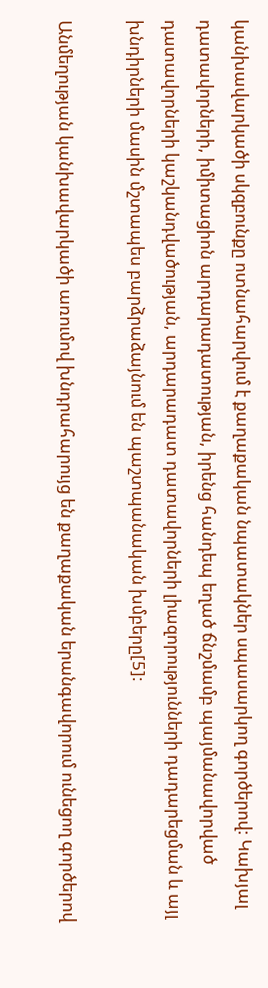կանխավարկածի սկզբունքը ոտնահարվում է քաղաքական նպատակներ սպասարկող գործերով: Կախյալ դատավորների, իմիտացիոն արդարադատության, իրենց հանդեպ եղած ճնշմամբ պայմանավորված դատավորների կաշկանդվածության, արդարադատ դատավորների լիազորությունների դադարեցման և այլ խնդիրների մասին մշտապես բարձրաձայնում են պաշտպանական խմբերը[5]:

Անմեղության կանխավարկածի առումով խնդրահարույց են քաղաքական երանգավորում ունեցող գործերով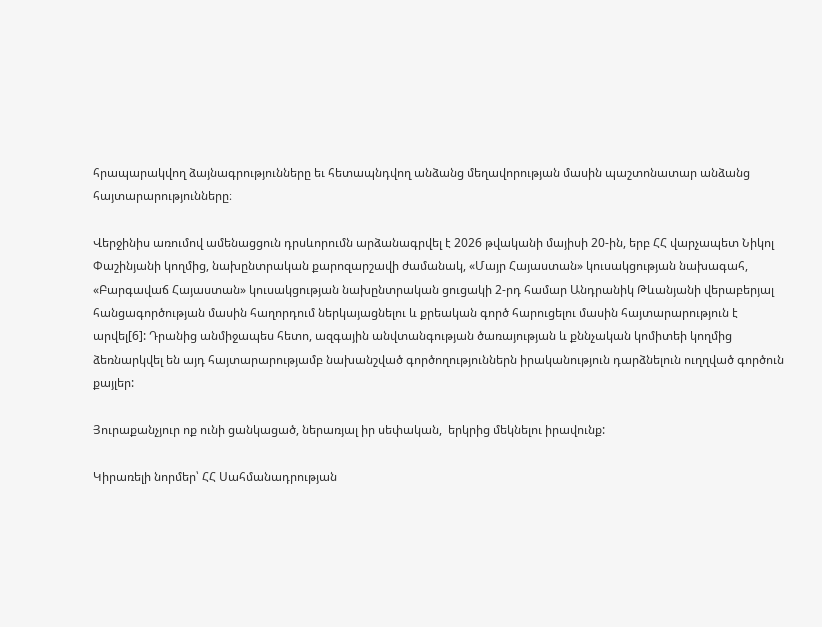հրապարակվող ձայնագրությունները եւ հետապնդվող անձանց մեղավորության մասին պաշտոնատար անձանց հայտարարությունները։

Վերջինիս առումով ամենացցուն դրսևորումն արձանագրվել է 2026 թվականի մայիսի 20-ին, երբ ՀՀ վարչապետ Նիկոլ Փաշինյանի կողմից, նախընտրական քարոզարշավի ժամանակ, «Մայր Հայաստան» կուսակցության նախագահ, «Բարգավաճ Հայաստան» կուսակցության նախընտրական ցուցակի 2-րդ համար Անդրանիկ Թևանյանի վերաբերյալ հանցագործության մասին հաղորդում ներկայացնելու և քրեական գործ հարուցելու մասին հայտարարություն է արվել[6]: Դրանից անմիջապես հետո, ազգային անվտանգության ծառայության և քննչական կոմիտեի կողմից ձեռնարկվել են այդ հայտարարությամբ նախանշված գործողություններն իրականություն դարձնելուն ուղղված գործուն քայլեր:

Յուրաքանչյուր ոք ունի ցանկացած, ներառյալ իր սեփական,  երկրից մեկնելու իրավունք:

Կիրառելի նորմեր՝ ՀՀ Սահմանադրության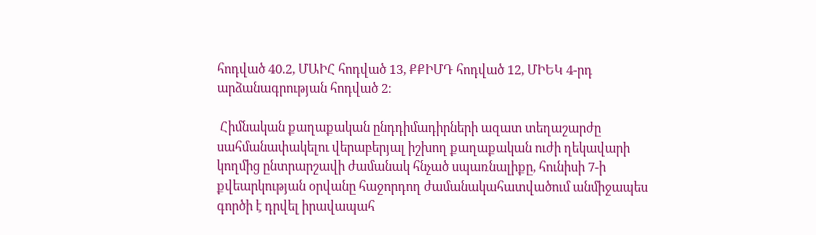հոդված 40.2, ՄԱԻՀ հոդված 13, ՔՔԻՄԴ հոդված 12, ՄԻԵԿ 4-րդ արձանագրության հոդված 2։

 Հիմնական քաղաքական ընդդիմադիրների ազատ տեղաշարժը սահմանափակելու վերաբերյալ իշխող քաղաքական ուժի ղեկավարի կողմից ընտրարշավի ժամանակ հնչած սպառնալիքը, հունիսի 7-ի քվեարկության օրվանը հաջորդող ժամանակահատվածում անմիջապես գործի է դրվել իրավապահ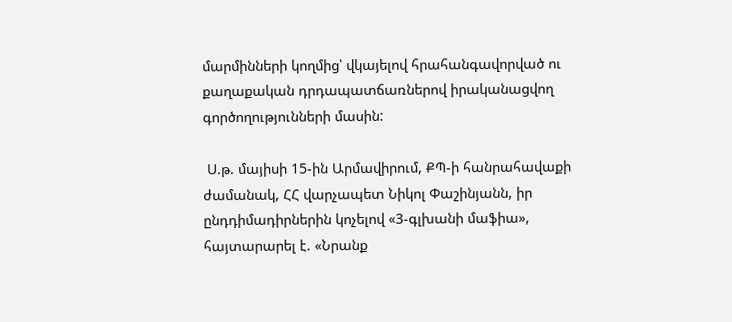մարմինների կողմից՝ վկայելով հրահանգավորված ու քաղաքական դրդապատճառներով իրականացվող գործողությունների մասին:

 Ս.թ. մայիսի 15-ին Արմավիրում, ՔՊ-ի հանրահավաքի ժամանակ, ՀՀ վարչապետ Նիկոլ Փաշինյանն, իր ընդդիմադիրներին կոչելով «3-գլխանի մաֆիա», հայտարարել է. «Նրանք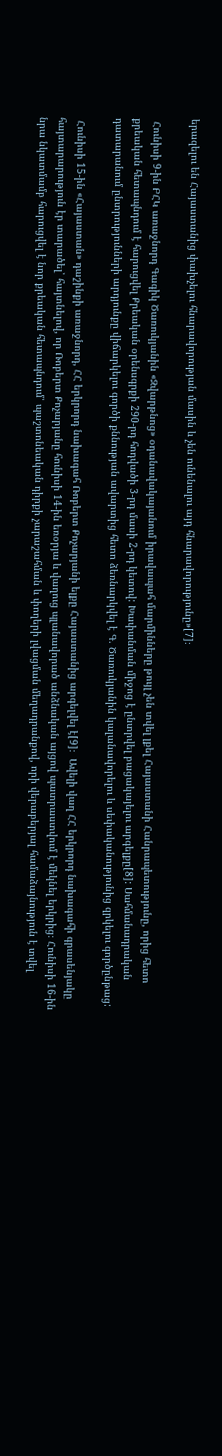երազելու են Հայաստանից փախչելու հնարավորության մասին և չեն ունենալու այդ հնարավորությունը»[7]։

 Հունիսի 9-ին ԲՀԿ առաջնորդ Գագիկ Ծառուկյանին «Զվարթնոց» օդանավակայանում իրավապահ մարմինները թույլ չեն տվել լքել Հայաստանի Հանրապետությունը, որից հետո քրեական հետապնդում է հարուցվել Քրեական օրենսգրքի 290-րդ հոդվածի 3-րդ մասի 2-րդ կետով: Խափանման միջոց է ընտրվել բացակայելու արգելքը[8]: Սահմանադրական դատարանում ընտրությունների արդյունքը վիճարկելու գործի քննության ավարտից հետո ձեռնարկվել է Գ. Ծառուկյանին կալանավորելու և սեփականությունից զրկելու գործընթաց:

 Հունիսի 15-ին «Հայաստան» դաշինքի առաջնորդ, ՀՀ երկրորդ նախագահ Ռոբերտ Քոչարյանի ելքը Հայաստանից արգելվել է[9]։  Ավելի վաղ ՀՀ երկրորդ նախագահի գրասենյակը հայտարարություն էր տարածել՝ հայտնելով, որ Ռոբերտ Քոչարյանը հունիսի 14-ին եռօրյա և վաղուց պլանավորած անձնական այցով պատրաստվում է մեկնել երկրից։ Հունիսի 16-ին նրա նկատմամբ հարուցվել է նոր քրեական հետապնդում՝ պաշտոնեական դիրքի չարաշահման և փողերի լվացման մեղադրանքով, որի վերաբերյալ համաձայնություն է տվել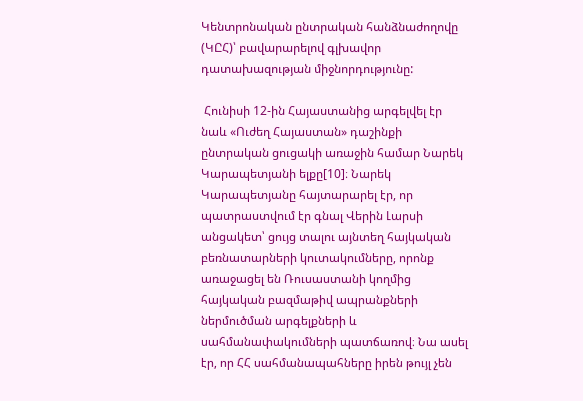Կենտրոնական ընտրական հանձնաժողովը (ԿԸՀ)՝ բավարարելով գլխավոր դատախազության միջնորդությունը:

 Հունիսի 12-ին Հայաստանից արգելվել էր նաև «Ուժեղ Հայաստան» դաշինքի ընտրական ցուցակի առաջին համար Նարեկ Կարապետյանի ելքը[10]։ Նարեկ Կարապետյանը հայտարարել էր, որ պատրաստվում էր գնալ Վերին Լարսի անցակետ՝ ցույց տալու այնտեղ հայկական բեռնատարների կուտակումները, որոնք առաջացել են Ռուսաստանի կողմից հայկական բազմաթիվ ապրանքների ներմուծման արգելքների և սահմանափակումների պատճառով։ Նա ասել էր, որ ՀՀ սահմանապահները իրեն թույլ չեն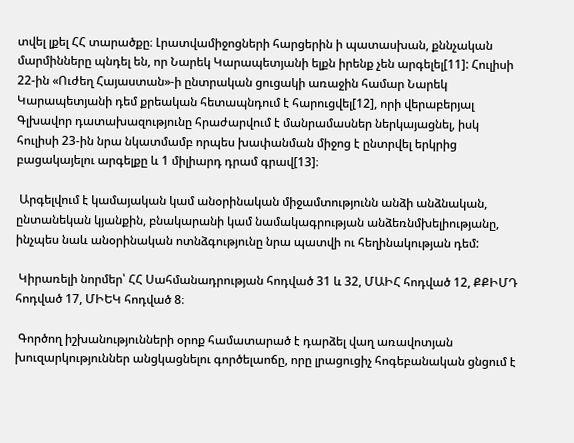տվել լքել ՀՀ տարածքը։ Լրատվամիջոցների հարցերին ի պատասխան, քննչական մարմինները պնդել են, որ Նարեկ Կարապետյանի ելքն իրենք չեն արգելել[11]: Հուլիսի 22-ին «Ուժեղ Հայաստան»-ի ընտրական ցուցակի առաջին համար Նարեկ Կարապետյանի դեմ քրեական հետապնդում է հարուցվել[12], որի վերաբերյալ Գլխավոր դատախազությունը հրաժարվում է մանրամասներ ներկայացնել, իսկ հուլիսի 23-ին նրա նկատմամբ որպես խափանման միջոց է ընտրվել երկրից բացակայելու արգելքը և 1 միլիարդ դրամ գրավ[13]։

 Արգելվում է կամայական կամ անօրինական միջամտությունն անձի անձնական, ընտանեկան կյանքին, բնակարանի կամ նամակագրության անձեռնմխելիությանը,  ինչպես նաև անօրինական ոտնձգությունը նրա պատվի ու հեղինակության դեմ:

 Կիրառելի նորմեր՝ ՀՀ Սահմանադրության հոդված 31 և 32, ՄԱԻՀ հոդված 12, ՔՔԻՄԴ հոդված 17, ՄԻԵԿ հոդված 8։

 Գործող իշխանությունների օրոք համատարած է դարձել վաղ առավոտյան խուզարկություններ անցկացնելու գործելաոճը, որը լրացուցիչ հոգեբանական ցնցում է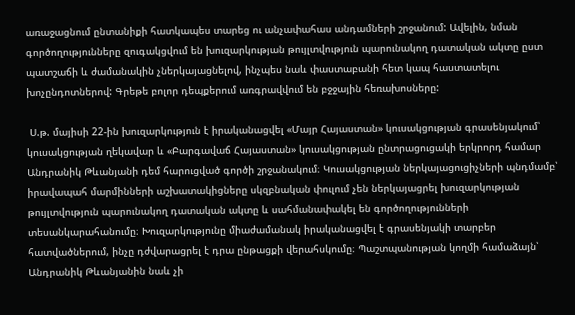առաջացնում ընտանիքի հատկապես տարեց ու անչափահաս անդամների շրջանում: Ավելին, նման գործողությունները զուգակցվում են խուզարկության թույլտվություն պարունակող դատական ակտը ըստ պատշաճի և ժամանակին չներկայացնելով, ինչպես նաև փաստաբանի հետ կապ հաստատելու խոչընդոտներով: Գրեթե բոլոր դեպքերում առգրավվում են բջջային հեռախոսները:

 Ս.թ. մայիսի 22-ին խուզարկություն է իրականացվել «Մայր Հայաստան» կուսակցության գրասենյակում՝ կուսակցության ղեկավար և «Բարգավաճ Հայաստան» կուսակցության ընտրացուցակի երկրորդ համար Անդրանիկ Թևանյանի դեմ հարուցված գործի շրջանակում։ Կուսակցության ներկայացուցիչների պնդմամբ՝ իրավապահ մարմինների աշխատակիցները սկզբնական փուլում չեն ներկայացրել խուզարկության թույլտվություն պարունակող դատական ակտը և սահմանափակել են գործողությունների տեսանկարահանումը։ Խուզարկությունը միաժամանակ իրականացվել է գրասենյակի տարբեր հատվածներում, ինչը դժվարացրել է դրա ընթացքի վերահսկումը։ Պաշտպանության կողմի համաձայն՝ Անդրանիկ Թևանյանին նաև չի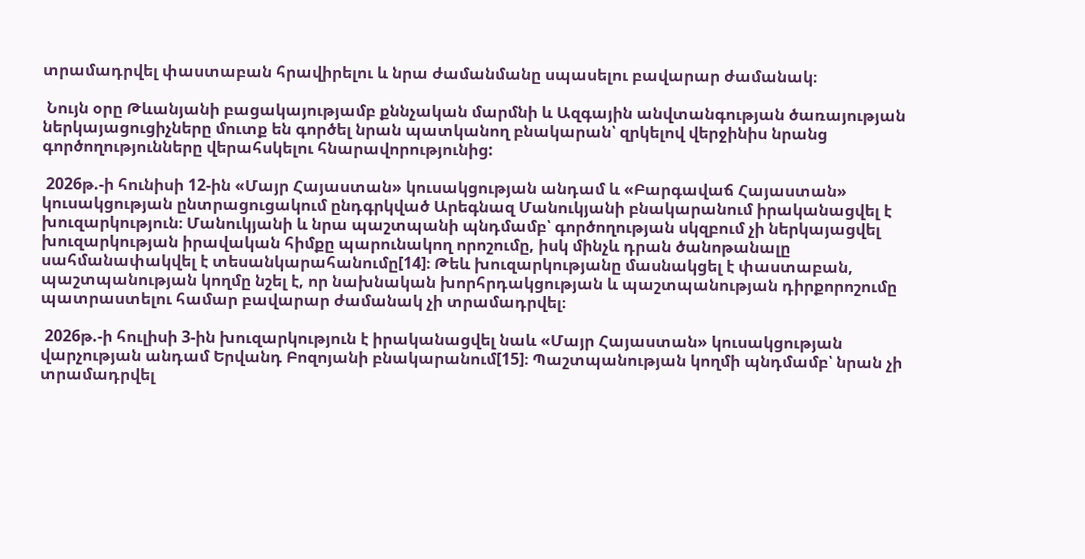տրամադրվել փաստաբան հրավիրելու և նրա ժամանմանը սպասելու բավարար ժամանակ։

 Նույն օրը Թևանյանի բացակայությամբ քննչական մարմնի և Ազգային անվտանգության ծառայության ներկայացուցիչները մուտք են գործել նրան պատկանող բնակարան՝ զրկելով վերջինիս նրանց գործողությունները վերահսկելու հնարավորությունից:

 2026թ.-ի հունիսի 12-ին «Մայր Հայաստան» կուսակցության անդամ և «Բարգավաճ Հայաստան» կուսակցության ընտրացուցակում ընդգրկված Արեգնազ Մանուկյանի բնակարանում իրականացվել է խուզարկություն։ Մանուկյանի և նրա պաշտպանի պնդմամբ՝ գործողության սկզբում չի ներկայացվել խուզարկության իրավական հիմքը պարունակող որոշումը, իսկ մինչև դրան ծանոթանալը սահմանափակվել է տեսանկարահանումը[14]։ Թեև խուզարկությանը մասնակցել է փաստաբան, պաշտպանության կողմը նշել է, որ նախնական խորհրդակցության և պաշտպանության դիրքորոշումը պատրաստելու համար բավարար ժամանակ չի տրամադրվել։

 2026թ.-ի հուլիսի 3-ին խուզարկություն է իրականացվել նաև «Մայր Հայաստան» կուսակցության վարչության անդամ Երվանդ Բոզոյանի բնակարանում[15]։ Պաշտպանության կողմի պնդմամբ՝ նրան չի տրամադրվել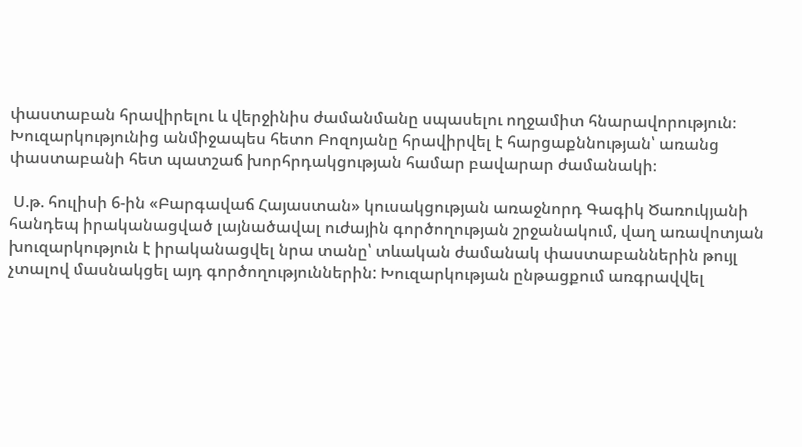փաստաբան հրավիրելու և վերջինիս ժամանմանը սպասելու ողջամիտ հնարավորություն։ Խուզարկությունից անմիջապես հետո Բոզոյանը հրավիրվել է հարցաքննության՝ առանց փաստաբանի հետ պատշաճ խորհրդակցության համար բավարար ժամանակի։

 Ս.թ. հուլիսի 6-ին «Բարգավաճ Հայաստան» կուսակցության առաջնորդ Գագիկ Ծառուկյանի հանդեպ իրականացված լայնածավալ ուժային գործողության շրջանակում, վաղ առավոտյան խուզարկություն է իրականացվել նրա տանը՝ տևական ժամանակ փաստաբաններին թույլ չտալով մասնակցել այդ գործողություններին: Խուզարկության ընթացքում առգրավվել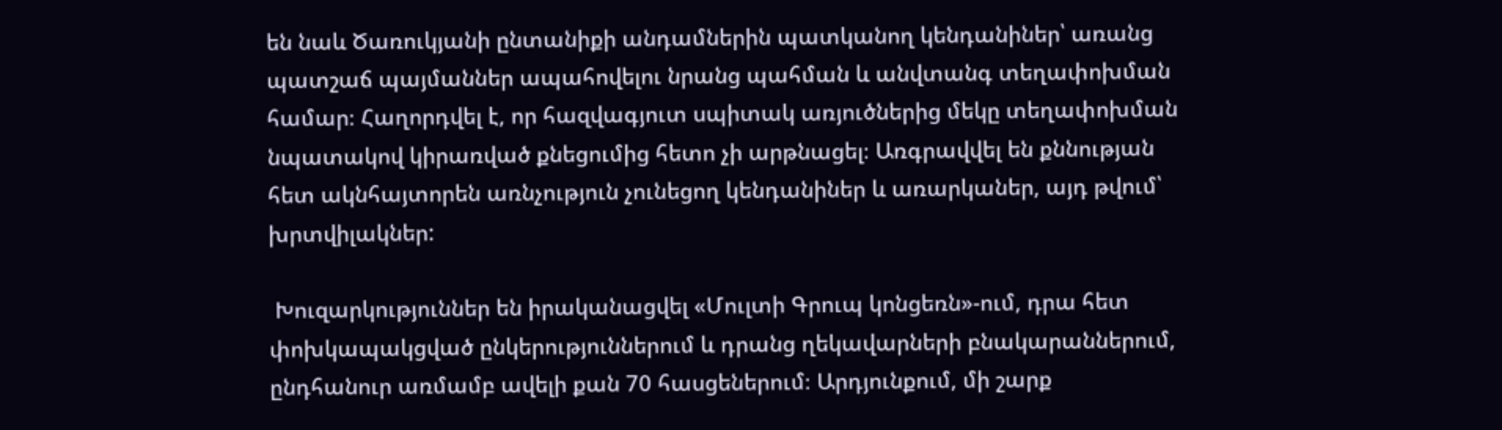են նաև Ծառուկյանի ընտանիքի անդամներին պատկանող կենդանիներ՝ առանց պատշաճ պայմաններ ապահովելու նրանց պահման և անվտանգ տեղափոխման համար։ Հաղորդվել է, որ հազվագյուտ սպիտակ առյուծներից մեկը տեղափոխման նպատակով կիրառված քնեցումից հետո չի արթնացել։ Առգրավվել են քննության հետ ակնհայտորեն առնչություն չունեցող կենդանիներ և առարկաներ, այդ թվում՝ խրտվիլակներ:

 Խուզարկություններ են իրականացվել «Մուլտի Գրուպ կոնցեռն»-ում, դրա հետ փոխկապակցված ընկերություններում և դրանց ղեկավարների բնակարաններում, ընդհանուր առմամբ ավելի քան 70 հասցեներում։ Արդյունքում, մի շարք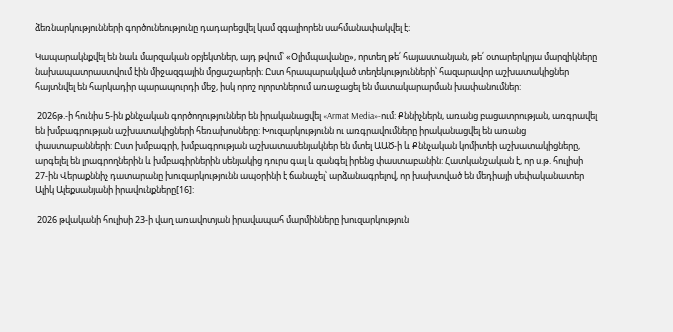ձեռնարկությունների գործունեությունը դադարեցվել կամ զգալիորեն սահմանափակվել է։

Կապարակնքվել են նաև մարզական օբյեկտներ, այդ թվում՝ «Օլիմպավանը», որտեղ թե՛ հայաստանյան, թե՛ օտարերկրյա մարզիկները նախապատրաստվում էին միջազգային մրցաշարերի։ Ըստ հրապարակված տեղեկությունների՝ հազարավոր աշխատակիցներ հայտնվել են հարկադիր պարապուրդի մեջ, իսկ որոշ ոլորտներում առաջացել են մատակարարման խափանումներ:

 2026թ.-ի հունիս 5-ին քննչական գործողություններ են իրականացվել «Armat Media»-ում: Քննիչներն, առանց բացատրության, առգրավել են խմբագրության աշխատակիցների հեռախոսները: Խուզարկությունն ու առգրավումները իրականացվել են առանց փաստաբանների: Ըստ խմբագրի, խմբագրության աշխատասենյակներ են մտել ԱԱԾ-ի և Քննչական կոմիտեի աշխատակիցները, արգելել են լրագրողներին և խմբագիրներին սենյակից դուրս գալ և զանգել իրենց փաստաբանին: Հատկանշական է, որ ս.թ. հուլիսի 27-ին Վերաքննիչ դատարանը խուզարկությունն ապօրինի է ճանաչել՝ արձանագրելով, որ խախտված են մեդիայի սեփականատեր Ալիկ Ալեքսանյանի իրավունքները[16]:

 2026 թվականի հուլիսի 23-ի վաղ առավոտյան իրավապահ մարմինները խուզարկություն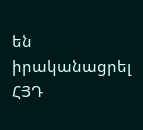են իրականացրել ՀՅԴ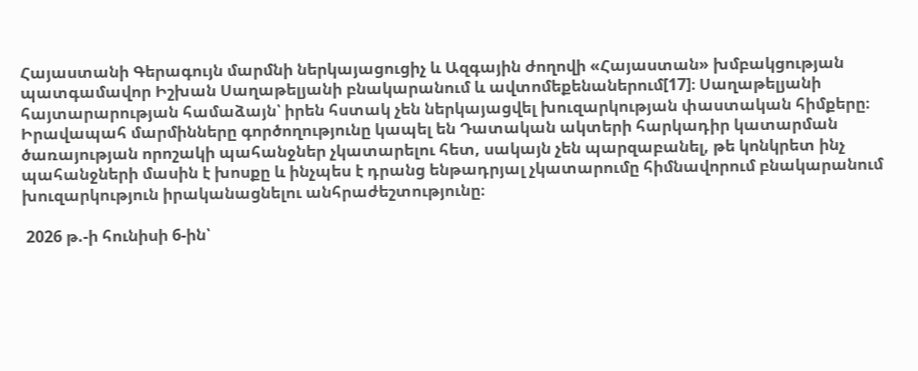Հայաստանի Գերագույն մարմնի ներկայացուցիչ և Ազգային ժողովի «Հայաստան» խմբակցության պատգամավոր Իշխան Սաղաթելյանի բնակարանում և ավտոմեքենաներում[17]։ Սաղաթելյանի հայտարարության համաձայն՝ իրեն հստակ չեն ներկայացվել խուզարկության փաստական հիմքերը։ Իրավապահ մարմինները գործողությունը կապել են Դատական ակտերի հարկադիր կատարման ծառայության որոշակի պահանջներ չկատարելու հետ, սակայն չեն պարզաբանել, թե կոնկրետ ինչ պահանջների մասին է խոսքը և ինչպես է դրանց ենթադրյալ չկատարումը հիմնավորում բնակարանում խուզարկություն իրականացնելու անհրաժեշտությունը։

 2026 թ.-ի հունիսի 6-ին՝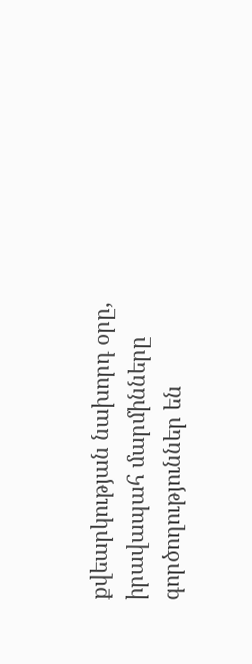քվեարկության նախորդ օրը, իրավապահ մարմինները գործողություններ են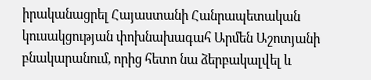իրականացրել Հայաստանի Հանրապետական կուսակցության փոխնախագահ Արմեն Աշոտյանի բնակարանում, որից հետո նա ձերբակալվել և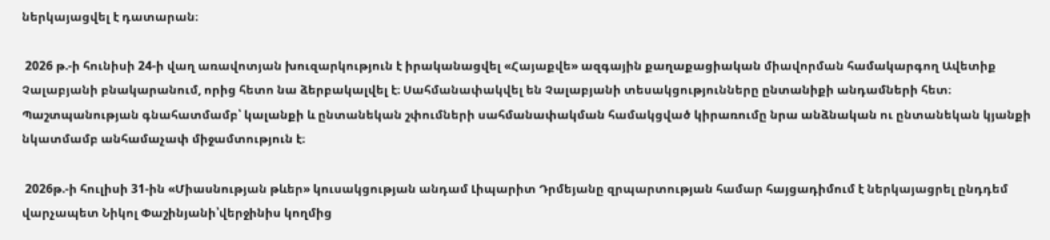ներկայացվել է դատարան։

 2026 թ.-ի հունիսի 24-ի վաղ առավոտյան խուզարկություն է իրականացվել «Հայաքվե» ազգային քաղաքացիական միավորման համակարգող Ավետիք Չալաբյանի բնակարանում, որից հետո նա ձերբակալվել է։ Սահմանափակվել են Չալաբյանի տեսակցությունները ընտանիքի անդամների հետ։ Պաշտպանության գնահատմամբ՝ կալանքի և ընտանեկան շփումների սահմանափակման համակցված կիրառումը նրա անձնական ու ընտանեկան կյանքի նկատմամբ անհամաչափ միջամտություն է։

 2026թ.-ի հուլիսի 31-ին «Միասնության թևեր» կուսակցության անդամ Լիպարիտ Դրմեյանը զրպարտության համար հայցադիմում է ներկայացրել ընդդեմ վարչապետ Նիկոլ Փաշինյանի՝վերջինիս կողմից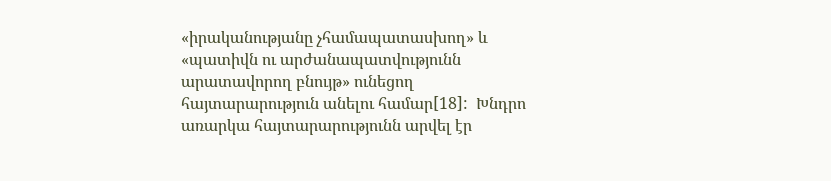«իրականությանը չհամապատասխող» և «պատիվն ու արժանապատվությունն արատավորող բնույթ» ունեցող հայտարարություն անելու համար[18]:  Խնդրո առարկա հայտարարությունն արվել էր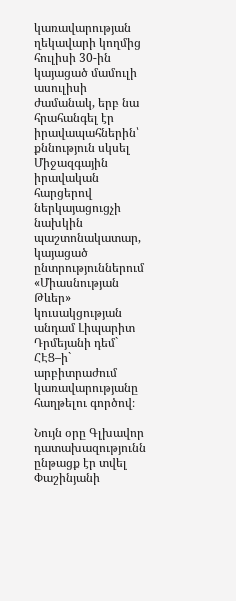կառավարության ղեկավարի կողմից հուլիսի 30-ին կայացած մամուլի ասուլիսի ժամանակ, երբ նա  հրահանգել էր իրավապահներին՝ քննություն սկսել Միջազգային իրավական հարցերով ներկայացուցչի նախկին պաշտոնակատար, կայացած ընտրություններում «Միասնության Թևեր» կուսակցության անդամ Լիպարիտ Դրմեյանի դեմ` ՀԷՑ–ի` արբիտրաժում կառավարությանը հաղթելու գործով։

Նույն օրը Գլխավոր դատախազությունն ընթացք էր տվել Փաշինյանի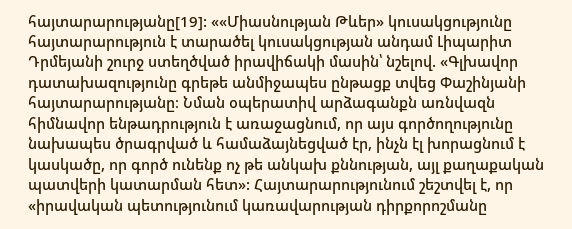հայտարարությանը[19]: ««Միասնության Թևեր» կուսակցությունը հայտարարություն է տարածել կուսակցության անդամ Լիպարիտ Դրմեյանի շուրջ ստեղծված իրավիճակի մասին՝ նշելով. «Գլխավոր դատախազությունը գրեթե անմիջապես ընթացք տվեց Փաշինյանի հայտարարությանը։ Նման օպերատիվ արձագանքն առնվազն հիմնավոր ենթադրություն է առաջացնում, որ այս գործողությունը նախապես ծրագրված և համաձայնեցված էր, ինչն էլ խորացնում է կասկածը, որ գործ ունենք ոչ թե անկախ քննության, այլ քաղաքական պատվերի կատարման հետ»: Հայտարարությունում շեշտվել է, որ «իրավական պետությունում կառավարության դիրքորոշմանը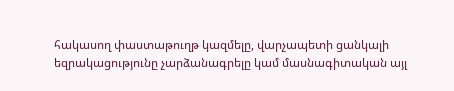հակասող փաստաթուղթ կազմելը, վարչապետի ցանկալի եզրակացությունը չարձանագրելը կամ մասնագիտական այլ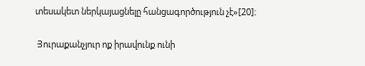տեսակետ ներկայացնելը հանցագործություն չէ»[20]։

 Յուրաքանչյուր ոք իրավունք ունի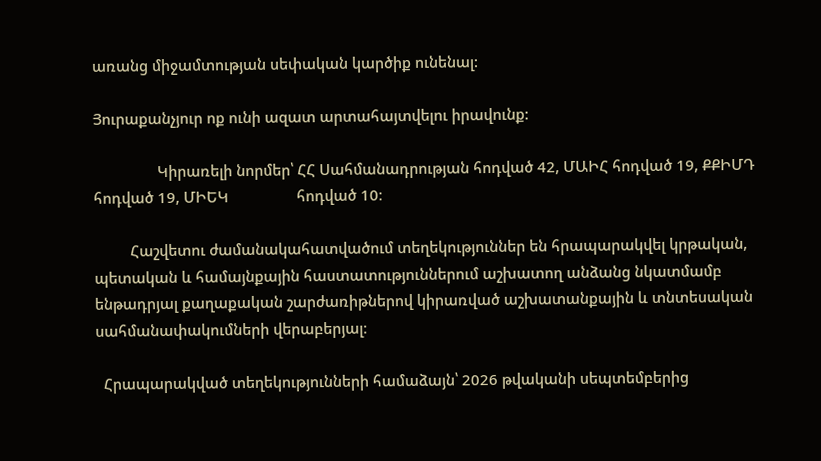առանց միջամտության սեփական կարծիք ունենալ:

Յուրաքանչյուր ոք ունի ազատ արտահայտվելու իրավունք:

                Կիրառելի նորմեր՝ ՀՀ Սահմանադրության հոդված 42, ՄԱԻՀ հոդված 19, ՔՔԻՄԴ հոդված 19, ՄԻԵԿ                 հոդված 10։

         Հաշվետու ժամանակահատվածում տեղեկություններ են հրապարակվել կրթական, պետական և համայնքային հաստատություններում աշխատող անձանց նկատմամբ ենթադրյալ քաղաքական շարժառիթներով կիրառված աշխատանքային և տնտեսական սահմանափակումների վերաբերյալ։

  Հրապարակված տեղեկությունների համաձայն՝ 2026 թվականի սեպտեմբերից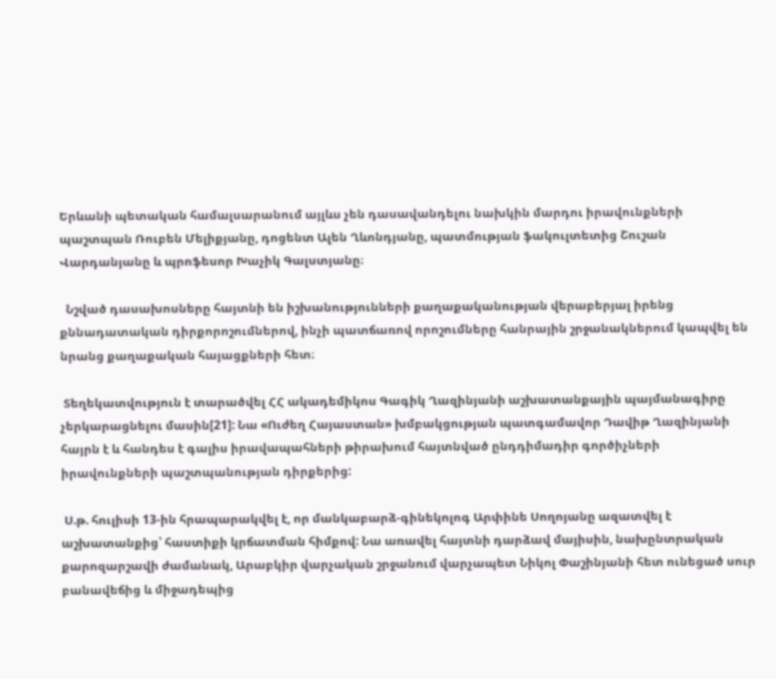Երևանի պետական համալսարանում այլևս չեն դասավանդելու նախկին մարդու իրավունքների պաշտպան Ռուբեն Մելիքյանը, դոցենտ Ալեն Ղևոնդյանը, պատմության ֆակուլտետից Շուշան Վարդանյանը և պրոֆեսոր Խաչիկ Գալստյանը։

  Նշված դասախոսները հայտնի են իշխանությունների քաղաքականության վերաբերյալ իրենց քննադատական դիրքորոշումներով, ինչի պատճառով որոշումները հանրային շրջանակներում կապվել են նրանց քաղաքական հայացքների հետ։

 Տեղեկատվություն է տարածվել ՀՀ ակադեմիկոս Գագիկ Ղազինյանի աշխատանքային պայմանագիրը չերկարացնելու մասին[21]: Նա «Ուժեղ Հայաստան» խմբակցության պատգամավոր Դավիթ Ղազինյանի հայրն է և հանդես է գալիս իրավապահների թիրախում հայտնված ընդդիմադիր գործիչների իրավունքների պաշտպանության դիրքերից:

 Ս.թ. հուլիսի 13-ին հրապարակվել է, որ մանկաբարձ-գինեկոլոգ Արփինե Սողոյանը ազատվել է աշխատանքից՝ հաստիքի կրճատման հիմքով: Նա առավել հայտնի դարձավ մայիսին, նախընտրական քարոզարշավի ժամանակ, Արաբկիր վարչական շրջանում վարչապետ Նիկոլ Փաշինյանի հետ ունեցած սուր բանավեճից և միջադեպից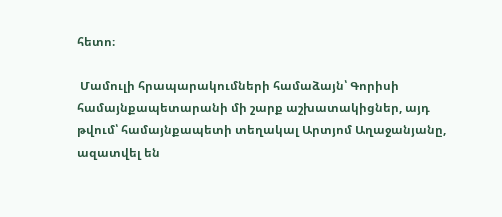հետո։

 Մամուլի հրապարակումների համաձայն՝ Գորիսի համայնքապետարանի մի շարք աշխատակիցներ, այդ թվում՝ համայնքապետի տեղակալ Արտյոմ Աղաջանյանը, ազատվել են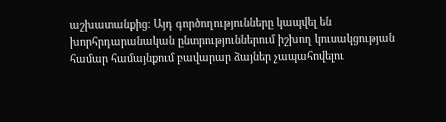աշխատանքից։ Այդ գործողությունները կապվել են խորհրդարանական ընտրություններում իշխող կուսակցության համար համայնքում բավարար ձայներ չապահովելու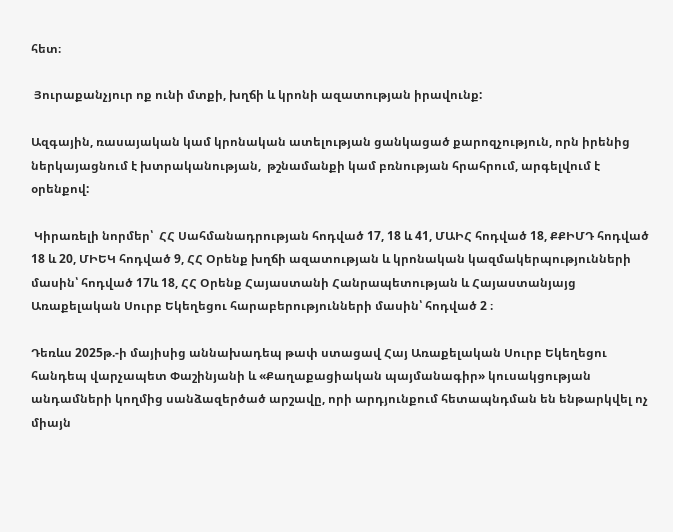հետ։

 Յուրաքանչյուր ոք ունի մտքի, խղճի և կրոնի ազատության իրավունք:

Ազգային, ռասայական կամ կրոնական ատելության ցանկացած քարոզչություն, որն իրենից ներկայացնում է խտրականության,  թշնամանքի կամ բռնության հրահրում, արգելվում է օրենքով:

 Կիրառելի նորմեր՝  ՀՀ Սահմանադրության հոդված 17, 18 և 41, ՄԱԻՀ հոդված 18, ՔՔԻՄԴ հոդված 18 և 20, ՄԻԵԿ հոդված 9, ՀՀ Օրենք խղճի ազատության և կրոնական կազմակերպությունների մասին՝ հոդված 17և 18, ՀՀ Օրենք Հայաստանի Հանրապետության և Հայաստանյայց Առաքելական Սուրբ Եկեղեցու հարաբերությունների մասին՝ հոդված 2 ։

Դեռևս 2025թ.-ի մայիսից աննախադեպ թափ ստացավ Հայ Առաքելական Սուրբ Եկեղեցու հանդեպ վարչապետ Փաշինյանի և «Քաղաքացիական պայմանագիր» կուսակցության անդամների կողմից սանձազերծած արշավը, որի արդյունքում հետապնդման են ենթարկվել ոչ միայն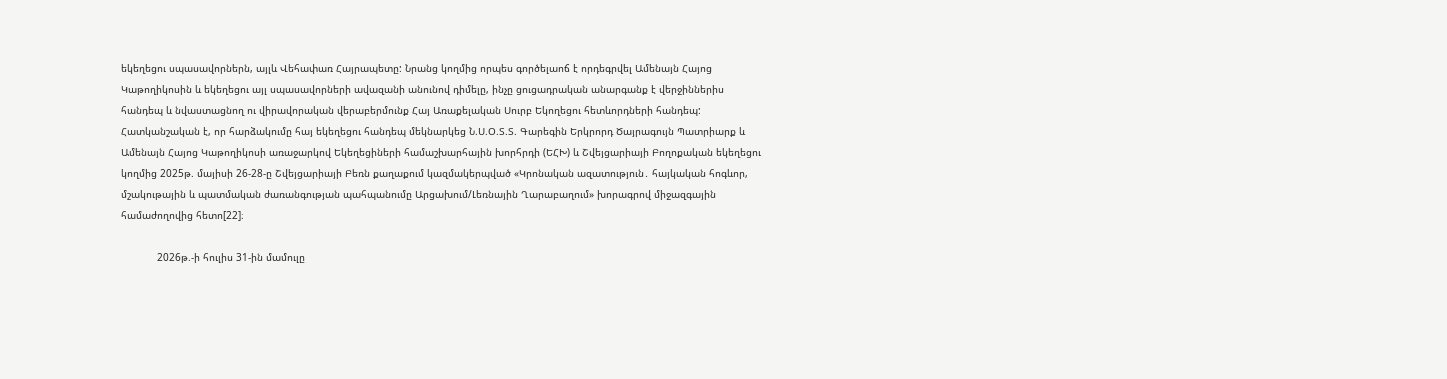եկեղեցու սպասավորներն, այլև Վեհափառ Հայրապետը: Նրանց կողմից որպես գործելաոճ է որդեգրվել Ամենայն Հայոց Կաթողիկոսին և եկեղեցու այլ սպասավորների ավազանի անունով դիմելը, ինչը ցուցադրական անարգանք է վերջիններիս հանդեպ և նվաստացնող ու վիրավորական վերաբերմունք Հայ Առաքելական Սուրբ Եկողեցու հետևորդների հանդեպ: Հատկանշական է, որ հարձակումը հայ եկեղեցու հանդեպ մեկնարկեց Ն.Ս.Օ.Տ.Տ. Գարեգին Երկրորդ Ծայրագույն Պատրիարք և Ամենայն Հայոց Կաթողիկոսի առաջարկով Եկեղեցիների համաշխարհային խորհրդի (ԵՀԽ) և Շվեյցարիայի Բողոքական եկեղեցու կողմից 2025թ. մայիսի 26-28-ը Շվեյցարիայի Բեռն քաղաքում կազմակերպված «Կրոնական ազատություն․ հայկական հոգևոր, մշակութային և պատմական ժառանգության պահպանումը Արցախում/Լեռնային Ղարաբաղում» խորագրով միջազգային համաժողովից հետո[22]։

            2026թ.-ի հուլիս 31-ին մամուլը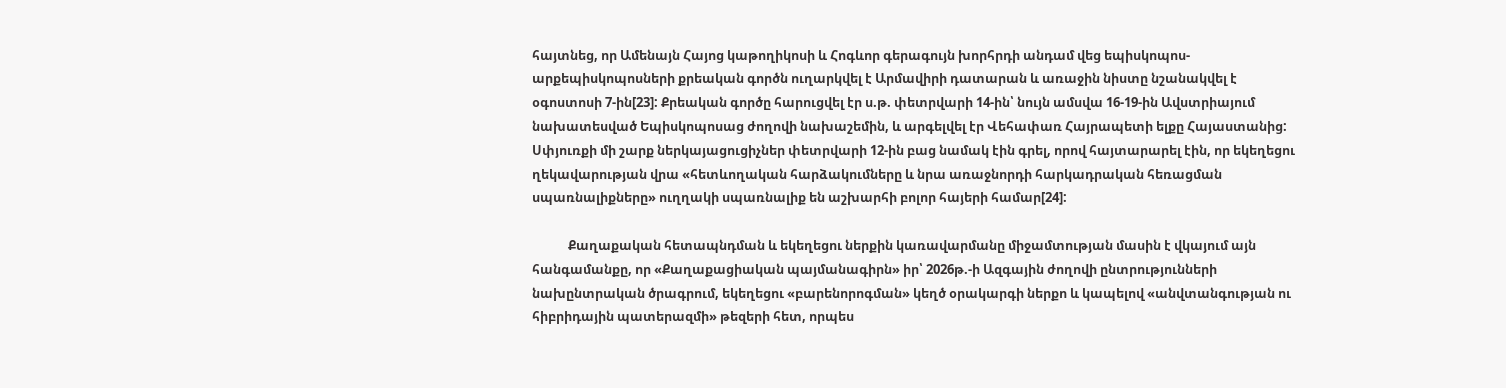հայտնեց, որ Ամենայն Հայոց կաթողիկոսի և Հոգևոր գերագույն խորհրդի անդամ վեց եպիսկոպոս-արքեպիսկոպոսների քրեական գործն ուղարկվել է Արմավիրի դատարան և առաջին նիստը նշանակվել է օգոստոսի 7-ին[23]: Քրեական գործը հարուցվել էր ս.թ. փետրվարի 14-ին՝ նույն ամսվա 16-19-ին Ավստրիայում նախատեսված Եպիսկոպոսաց ժողովի նախաշեմին, և արգելվել էր Վեհափառ Հայրապետի ելքը Հայաստանից: Սփյուռքի մի շարք ներկայացուցիչներ փետրվարի 12-ին բաց նամակ էին գրել, որով հայտարարել էին, որ եկեղեցու ղեկավարության վրա «հետևողական հարձակումները և նրա առաջնորդի հարկադրական հեռացման սպառնալիքները» ուղղակի սպառնալիք են աշխարհի բոլոր հայերի համար[24]:

            Քաղաքական հետապնդման և եկեղեցու ներքին կառավարմանը միջամտության մասին է վկայում այն հանգամանքը, որ «Քաղաքացիական պայմանագիրն» իր՝ 2026թ.-ի Ազգային ժողովի ընտրությունների նախընտրական ծրագրում, եկեղեցու «բարենորոգման» կեղծ օրակարգի ներքո և կապելով «անվտանգության ու հիբրիդային պատերազմի» թեզերի հետ, որպես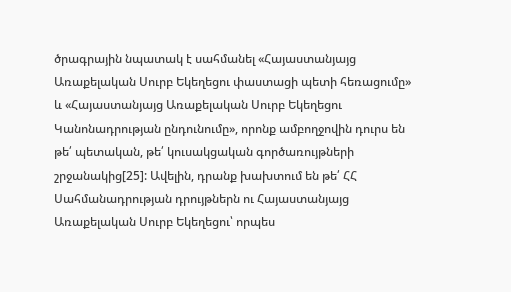ծրագրային նպատակ է սահմանել «Հայաստանյայց Առաքելական Սուրբ Եկեղեցու փաստացի պետի հեռացումը»  և «Հայաստանյայց Առաքելական Սուրբ Եկեղեցու Կանոնադրության ընդունումը», որոնք ամբողջովին դուրս են թե՛ պետական, թե՛ կուսակցական գործառույթների շրջանակից[25]: Ավելին, դրանք խախտում են թե՛ ՀՀ Սահմանադրության դրույթներն ու Հայաստանյայց Առաքելական Սուրբ Եկեղեցու՝ որպես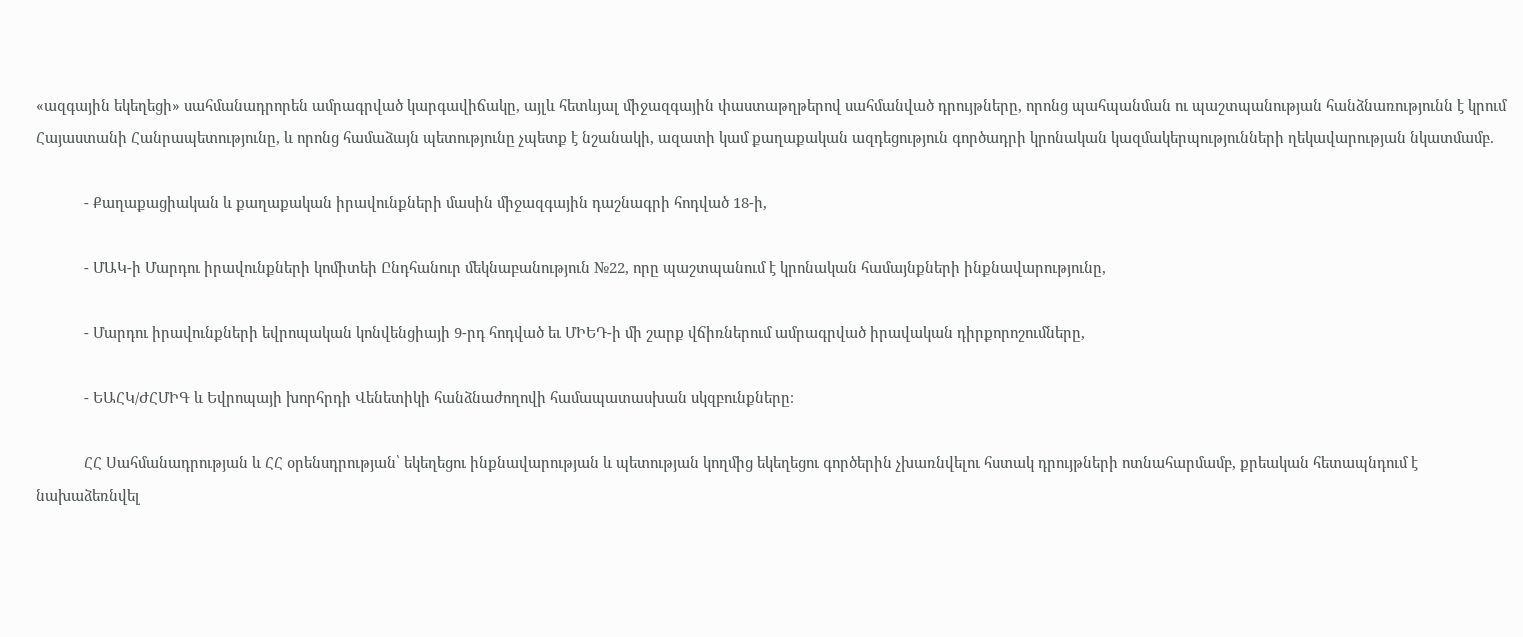«ազգային եկեղեցի» սահմանադրորեն ամրագրված կարգավիճակը, այլև հետևյալ միջազգային փաստաթղթերով սահմանված դրույթները, որոնց պահպանման ու պաշտպանության հանձնառությունն է կրում Հայաստանի Հանրապետությունը, և որոնց համաձայն պետությունը չպետք է նշանակի, ազատի կամ քաղաքական ազդեցություն գործադրի կրոնական կազմակերպությունների ղեկավարության նկատմամբ.

            - Քաղաքացիական և քաղաքական իրավունքների մասին միջազգային դաշնագրի հոդված 18-ի,

            - ՄԱԿ-ի Մարդու իրավունքների կոմիտեի Ընդհանուր մեկնաբանություն №22, որը պաշտպանում է կրոնական համայնքների ինքնավարությունը,

            - Մարդու իրավունքների եվրոպական կոնվենցիայի 9-րդ հոդված եւ ՄԻԵԴ-ի մի շարք վճիռներում ամրագրված իրավական դիրքորոշումները,

            - ԵԱՀԿ/ԺՀՄԻԳ և Եվրոպայի խորհրդի Վենետիկի հանձնաժողովի համապատասխան սկզբունքները։

            ՀՀ Սահմանադրության և ՀՀ օրենսդրության՝ եկեղեցու ինքնավարության և պետության կողմից եկեղեցու գործերին չխառնվելու հստակ դրույթների ոտնահարմամբ, քրեական հետապնդում է նախաձեռնվել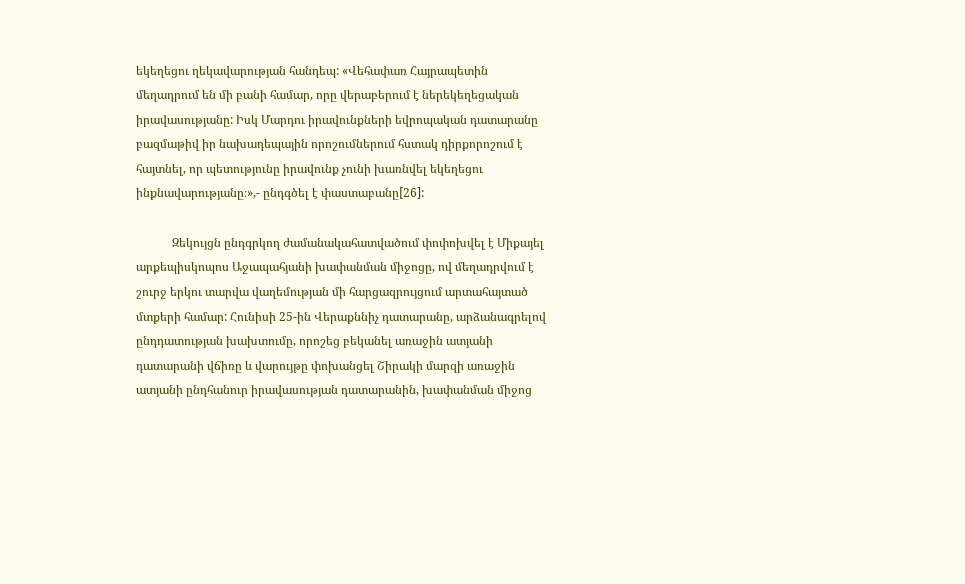եկեղեցու ղեկավարության հանդեպ: «Վեհափառ Հայրապետին մեղադրում են մի բանի համար, որը վերաբերում է ներեկեղեցական իրավասությանը: Իսկ Մարդու իրավունքների եվրոպական դատարանը բազմաթիվ իր նախադեպային որոշումներում հստակ դիրքորոշում է հայտնել, որ պետությունը իրավունք չունի խառնվել եկեղեցու ինքնավարությանը։»,- ընդգծել է փաստաբանը[26]:

            Զեկույցն ընդգրկող ժամանակահատվածում փոփոխվել է Միքայել արքեպիսկոպոս Աջապահյանի խափանման միջոցը, ով մեղադրվում է շուրջ երկու տարվա վաղեմության մի հարցազրույցում արտահայտած մտքերի համար: Հունիսի 25-ին Վերաքննիչ դատարանը, արձանագրելով ընդդատության խախտումը, որոշեց բեկանել առաջին ատյանի դատարանի վճիռը և վարույթը փոխանցել Շիրակի մարզի առաջին ատյանի ընդհանուր իրավասության դատարանին, խափանման միջոց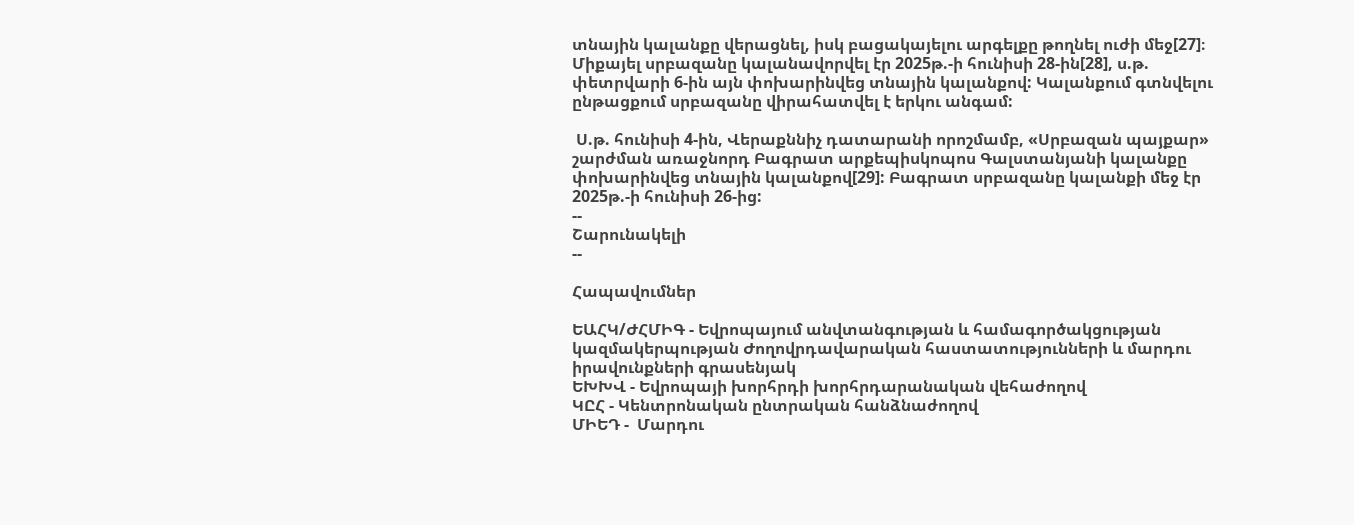տնային կալանքը վերացնել, իսկ բացակայելու արգելքը թողնել ուժի մեջ[27]։ Միքայել սրբազանը կալանավորվել էր 2025թ.-ի հունիսի 28-ին[28], ս.թ. փետրվարի 6-ին այն փոխարինվեց տնային կալանքով: Կալանքում գտնվելու ընթացքում սրբազանը վիրահատվել է երկու անգամ:

 Ս.թ. հունիսի 4-ին, Վերաքննիչ դատարանի որոշմամբ, «Սրբազան պայքար» շարժման առաջնորդ Բագրատ արքեպիսկոպոս Գալստանյանի կալանքը փոխարինվեց տնային կալանքով[29]: Բագրատ սրբազանը կալանքի մեջ էր 2025թ.-ի հունիսի 26-ից:
--
Շարունակելի
--

Հապավումներ

ԵԱՀԿ/ԺՀՄԻԳ - Եվրոպայում անվտանգության և համագործակցության կազմակերպության Ժողովրդավարական հաստատությունների և մարդու իրավունքների գրասենյակ
ԵԽԽՎ - Եվրոպայի խորհրդի խորհրդարանական վեհաժողով
ԿԸՀ - Կենտրոնական ընտրական հանձնաժողով
ՄԻԵԴ -  Մարդու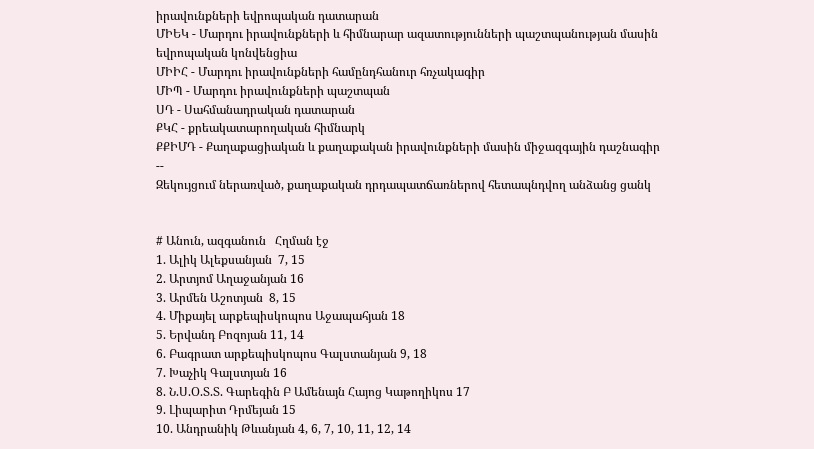իրավունքների եվրոպական դատարան
ՄԻԵԿ - Մարդու իրավունքների և հիմնարար ազատությունների պաշտպանության մասին եվրոպական կոնվենցիա
ՄԻԻՀ - Մարդու իրավունքների համընդհանուր հռչակագիր
ՄԻՊ - Մարդու իրավունքների պաշտպան
ՍԴ - Սահմանադրական դատարան
ՔԿՀ - քրեակատարողական հիմնարկ
ՔՔԻՄԴ - Քաղաքացիական և քաղաքական իրավունքների մասին միջազգային դաշնագիր
--
Զեկույցում ներառված, քաղաքական դրդապատճառներով հետապնդվող անձանց ցանկ


# Անուն, ազգանուն   Հղման էջ
1. Ալիկ Ալեքսանյան  7, 15
2. Արտյոմ Աղաջանյան 16
3. Արմեն Աշոտյան  8, 15
4. Միքայել արքեպիսկոպոս Աջապահյան 18
5. Երվանդ Բոզոյան 11, 14
6. Բագրատ արքեպիսկոպոս Գալստանյան 9, 18
7. Խաչիկ Գալստյան 16
8. Ն.Ս.Օ.Տ.Տ. Գարեգին Բ Ամենայն Հայոց Կաթողիկոս 17
9. Լիպարիտ Դրմեյան 15
10. Անդրանիկ Թևանյան 4, 6, 7, 10, 11, 12, 14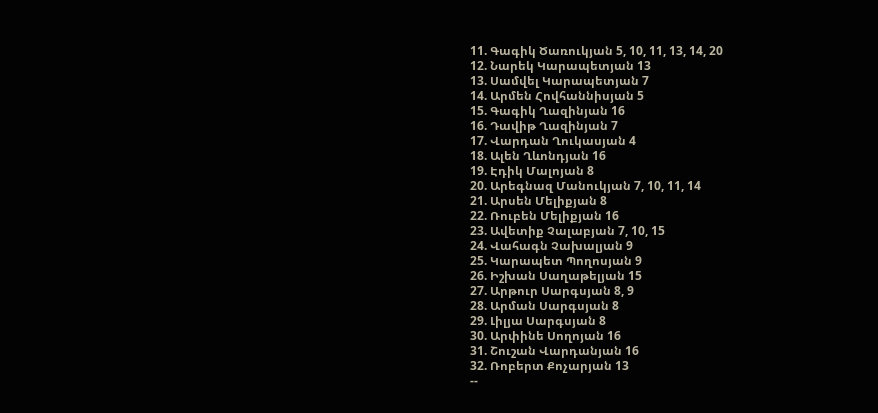11. Գագիկ Ծառուկյան 5, 10, 11, 13, 14, 20
12. Նարեկ Կարապետյան 13
13. Սամվել Կարապետյան 7
14. Արմեն Հովհաննիսյան 5
15. Գագիկ Ղազինյան 16
16. Դավիթ Ղազինյան 7
17. Վարդան Ղուկասյան 4
18. Ալեն Ղևոնդյան 16
19. Էդիկ Մալոյան 8
20. Արեգնազ Մանուկյան 7, 10, 11, 14
21. Արսեն Մելիքյան 8
22. Ռուբեն Մելիքյան 16
23. Ավետիք Չալաբյան 7, 10, 15
24. Վահագն Չախալյան 9
25. Կարապետ Պողոսյան 9
26. Իշխան Սաղաթելյան 15
27. Արթուր Սարգսյան 8, 9
28. Արման Սարգսյան 8
29. Լիլյա Սարգսյան 8
30. Արփինե Սողոյան 16
31. Շուշան Վարդանյան 16
32. Ռոբերտ Քոչարյան 13
--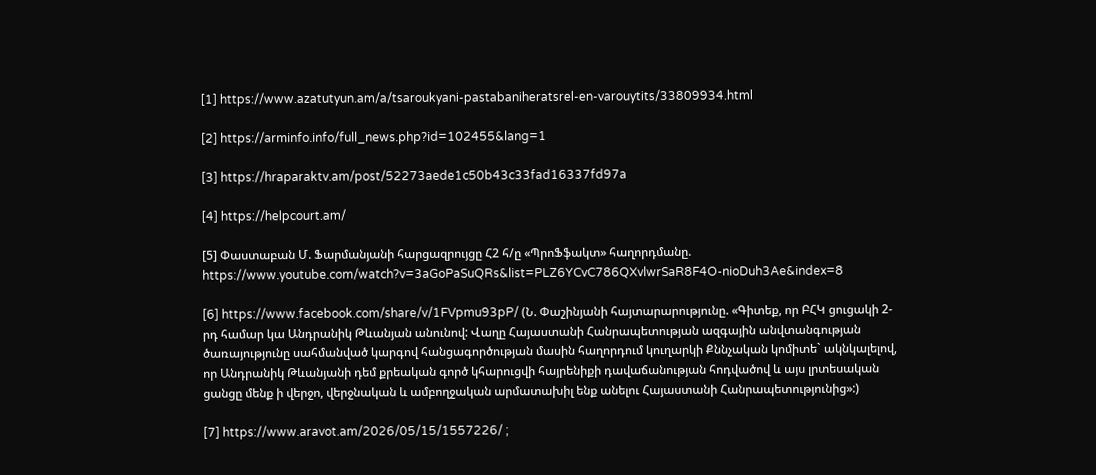[1] https://www.azatutyun.am/a/tsaroukyani-pastabaniheratsrel-en-varouytits/33809934.html

[2] https://arminfo.info/full_news.php?id=102455&lang=1

[3] https://hraparaktv.am/post/52273aede1c50b43c33fad16337fd97a

[4] https://helpcourt.am/

[5] Փաստաբան Մ. Ֆարմանյանի հարցազրույցը Հ2 հ/ը «ՊրոՖֆակտ» հաղորդմանը. https://www.youtube.com/watch?v=3aGoPaSuQRs&list=PLZ6YCvC786QXvlwrSaR8F4O-nioDuh3Ae&index=8

[6] https://www.facebook.com/share/v/1FVpmu93pP/ (Ն. Փաշինյանի հայտարարությունը. «Գիտեք, որ ԲՀԿ ցուցակի 2-րդ համար կա Անդրանիկ Թևանյան անունով: Վաղը Հայաստանի Հանրապետության ազգային անվտանգության ծառայությունը սահմանված կարգով հանցագործության մասին հաղորդում կուղարկի Քննչական կոմիտե` ակնկալելով, որ Անդրանիկ Թևանյանի դեմ քրեական գործ կհարուցվի հայրենիքի դավաճանության հոդվածով և այս լրտեսական ցանցը մենք ի վերջո, վերջնական և ամբողջական արմատախիլ ենք անելու Հայաստանի Հանրապետությունից»:)

[7] https://www.aravot.am/2026/05/15/1557226/ ;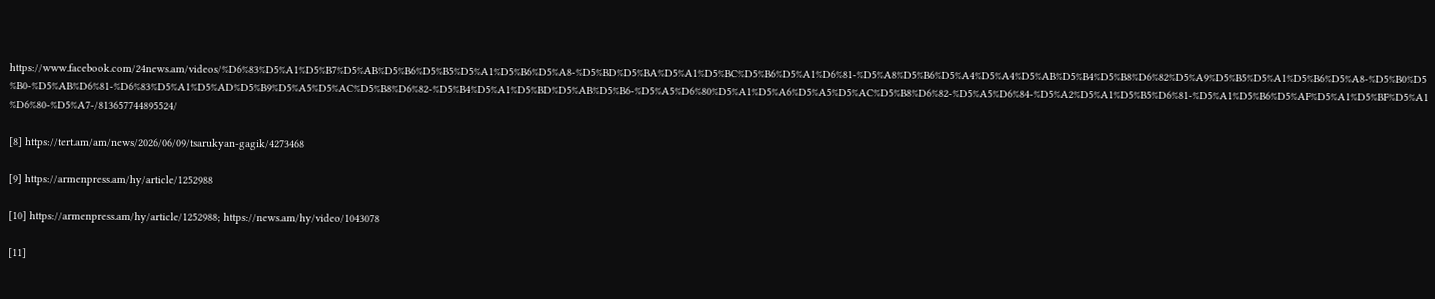https://www.facebook.com/24news.am/videos/%D6%83%D5%A1%D5%B7%D5%AB%D5%B6%D5%B5%D5%A1%D5%B6%D5%A8-%D5%BD%D5%BA%D5%A1%D5%BC%D5%B6%D5%A1%D6%81-%D5%A8%D5%B6%D5%A4%D5%A4%D5%AB%D5%B4%D5%B8%D6%82%D5%A9%D5%B5%D5%A1%D5%B6%D5%A8-%D5%B0%D5%B0-%D5%AB%D6%81-%D6%83%D5%A1%D5%AD%D5%B9%D5%A5%D5%AC%D5%B8%D6%82-%D5%B4%D5%A1%D5%BD%D5%AB%D5%B6-%D5%A5%D6%80%D5%A1%D5%A6%D5%A5%D5%AC%D5%B8%D6%82-%D5%A5%D6%84-%D5%A2%D5%A1%D5%B5%D6%81-%D5%A1%D5%B6%D5%AF%D5%A1%D5%BF%D5%A1%D6%80-%D5%A7-/813657744895524/

[8] https://tert.am/am/news/2026/06/09/tsarukyan-gagik/4273468

[9] https://armenpress.am/hy/article/1252988

[10] https://armenpress.am/hy/article/1252988; https://news.am/hy/video/1043078

[11]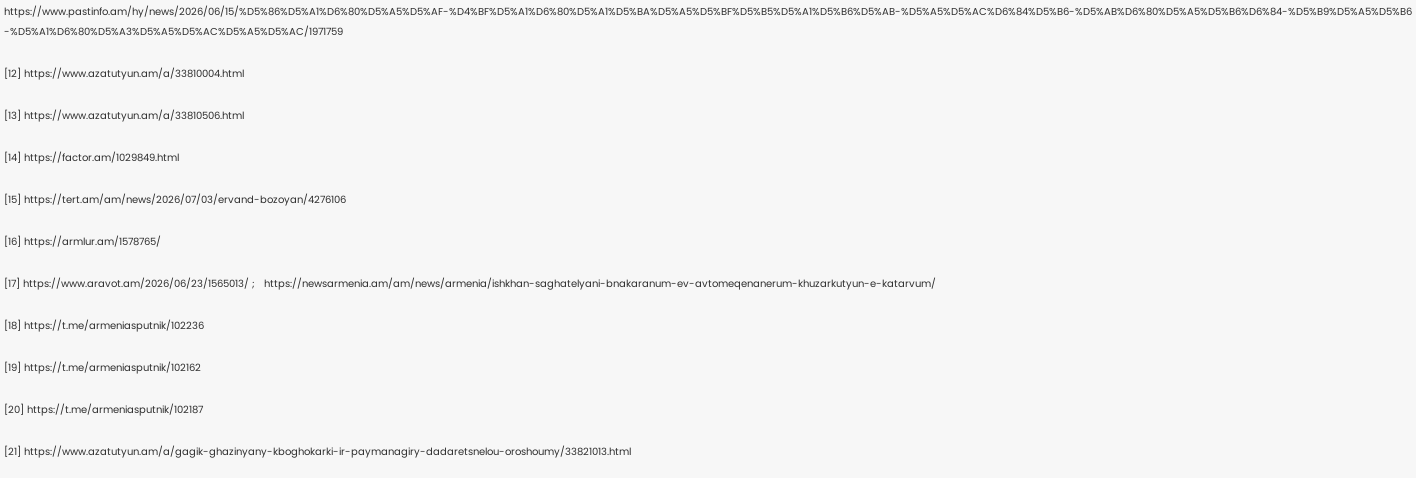https://www.pastinfo.am/hy/news/2026/06/15/%D5%86%D5%A1%D6%80%D5%A5%D5%AF-%D4%BF%D5%A1%D6%80%D5%A1%D5%BA%D5%A5%D5%BF%D5%B5%D5%A1%D5%B6%D5%AB-%D5%A5%D5%AC%D6%84%D5%B6-%D5%AB%D6%80%D5%A5%D5%B6%D6%84-%D5%B9%D5%A5%D5%B6-%D5%A1%D6%80%D5%A3%D5%A5%D5%AC%D5%A5%D5%AC/1971759

[12] https://www.azatutyun.am/a/33810004.html

[13] https://www.azatutyun.am/a/33810506.html

[14] https://factor.am/1029849.html

[15] https://tert.am/am/news/2026/07/03/ervand-bozoyan/4276106

[16] https://armlur.am/1578765/

[17] https://www.aravot.am/2026/06/23/1565013/ ;   https://newsarmenia.am/am/news/armenia/ishkhan-saghatelyani-bnakaranum-ev-avtomeqenanerum-khuzarkutyun-e-katarvum/

[18] https://t.me/armeniasputnik/102236

[19] https://t.me/armeniasputnik/102162

[20] https://t.me/armeniasputnik/102187

[21] https://www.azatutyun.am/a/gagik-ghazinyany-kboghokarki-ir-paymanagiry-dadaretsnelou-oroshoumy/33821013.html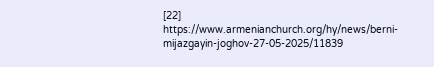[22] https://www.armenianchurch.org/hy/news/berni-mijazgayin-joghov-27-05-2025/11839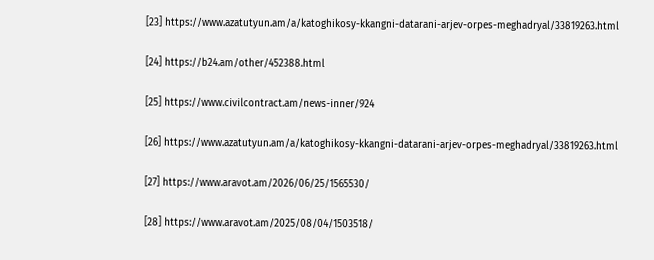[23] https://www.azatutyun.am/a/katoghikosy-kkangni-datarani-arjev-orpes-meghadryal/33819263.html

[24] https://b24.am/other/452388.html

[25] https://www.civilcontract.am/news-inner/924

[26] https://www.azatutyun.am/a/katoghikosy-kkangni-datarani-arjev-orpes-meghadryal/33819263.html

[27] https://www.aravot.am/2026/06/25/1565530/

[28] https://www.aravot.am/2025/08/04/1503518/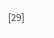[29]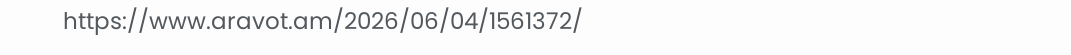https://www.aravot.am/2026/06/04/1561372/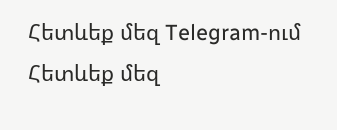Հետևեք մեզ Telegram-ում
Հետևեք մեզ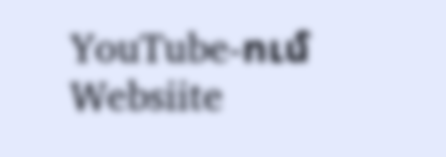YouTube-ում
Websiite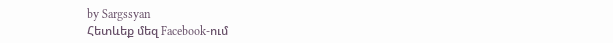by Sargssyan
Հետևեք մեզ Facebook-ում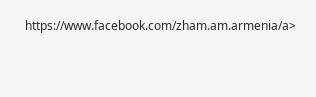https://www.facebook.com/zham.am.armenia/a>